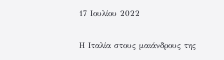17 Ιουλίου 2022

Η Ιταλία στους μαιάνδρους της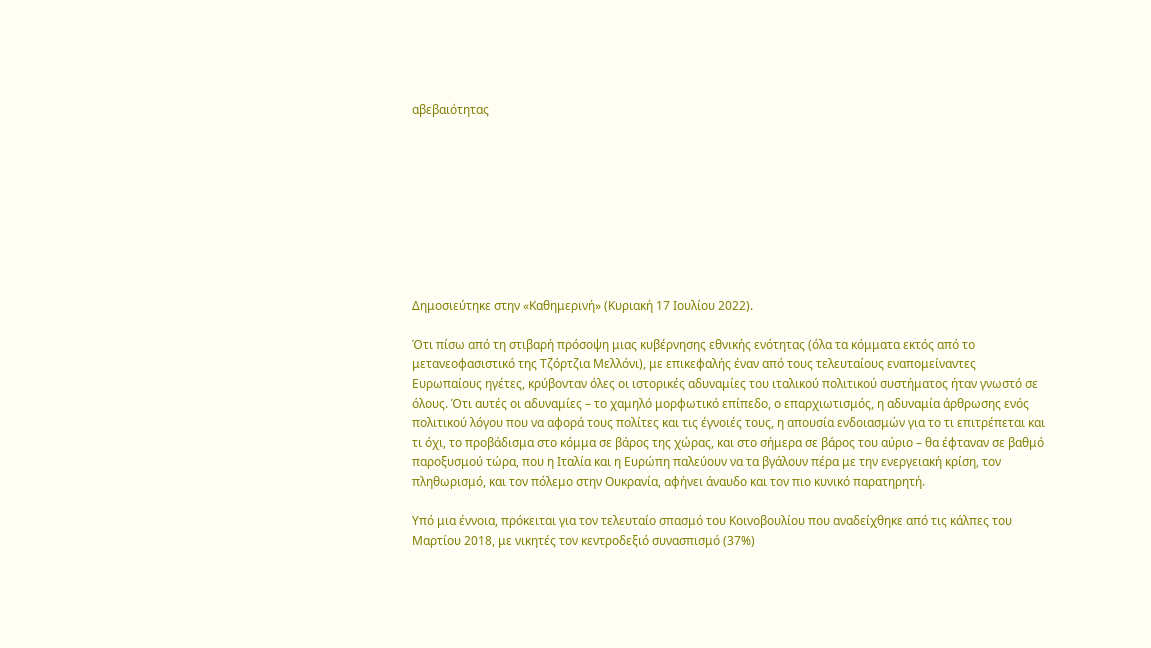αβεβαιότητας









Δημοσιεύτηκε στην «Καθημερινή» (Κυριακή 17 Ιουλίου 2022).

Ότι πίσω από τη στιβαρή πρόσοψη μιας κυβέρνησης εθνικής ενότητας (όλα τα κόμματα εκτός από το μετανεοφασιστικό της Τζόρτζια Μελλόνι), με επικεφαλής έναν από τους τελευταίους εναπομείναντες Ευρωπαίους ηγέτες, κρύβονταν όλες οι ιστορικές αδυναμίες του ιταλικού πολιτικού συστήματος ήταν γνωστό σε όλους. Ότι αυτές οι αδυναμίες – το χαμηλό μορφωτικό επίπεδο, ο επαρχιωτισμός, η αδυναμία άρθρωσης ενός πολιτικού λόγου που να αφορά τους πολίτες και τις έγνοιές τους, η απουσία ενδοιασμών για το τι επιτρέπεται και τι όχι, το προβάδισμα στο κόμμα σε βάρος της χώρας, και στο σήμερα σε βάρος του αύριο – θα έφταναν σε βαθμό παροξυσμού τώρα, που η Ιταλία και η Ευρώπη παλεύουν να τα βγάλουν πέρα με την ενεργειακή κρίση, τον πληθωρισμό, και τον πόλεμο στην Ουκρανία, αφήνει άναυδο και τον πιο κυνικό παρατηρητή.

Υπό μια έννοια, πρόκειται για τον τελευταίο σπασμό του Κοινοβουλίου που αναδείχθηκε από τις κάλπες του Μαρτίου 2018, με νικητές τον κεντροδεξιό συνασπισμό (37%)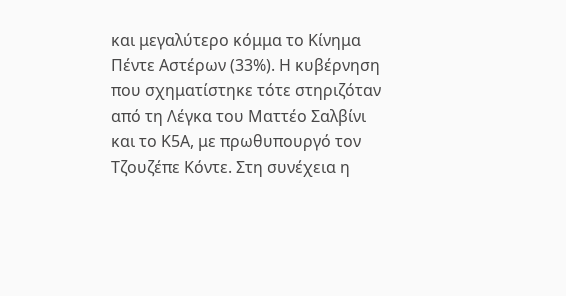και μεγαλύτερο κόμμα το Κίνημα Πέντε Αστέρων (33%). Η κυβέρνηση που σχηματίστηκε τότε στηριζόταν από τη Λέγκα του Ματτέο Σαλβίνι και το Κ5Α, με πρωθυπουργό τον Τζουζέπε Κόντε. Στη συνέχεια η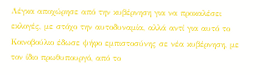Λέγκα αποχώρησε από την κυβέρνηση για να προκαλέσει εκλογές, με στόχο την αυτοδυναμία, αλλά αντί για αυτό το Κοινοβούλιο έδωσε ψήφο εμπιστοσύνης σε νέα κυβέρνηση, με τον ίδιο πρωθυπουργό, από το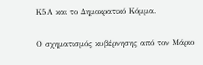Κ5Α και το Δημοκρατικό Κόμμα.

Ο σχηματισμός κυβέρνησης από τον Μάριο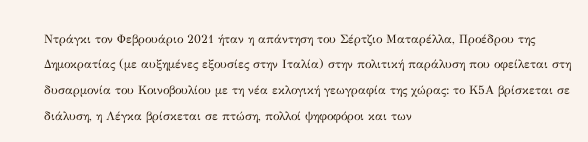Ντράγκι τον Φεβρουάριο 2021 ήταν η απάντηση του Σέρτζιο Ματαρέλλα, Προέδρου της Δημοκρατίας (με αυξημένες εξουσίες στην Ιταλία) στην πολιτική παράλυση που οφείλεται στη δυσαρμονία του Κοινοβουλίου με τη νέα εκλογική γεωγραφία της χώρας: το Κ5Α βρίσκεται σε διάλυση, η Λέγκα βρίσκεται σε πτώση, πολλοί ψηφοφόροι και των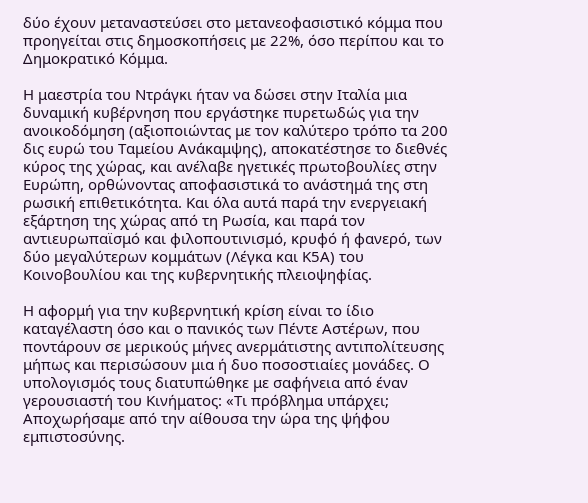δύο έχουν μεταναστεύσει στο μετανεοφασιστικό κόμμα που προηγείται στις δημοσκοπήσεις με 22%, όσο περίπου και το Δημοκρατικό Κόμμα.

Η μαεστρία του Ντράγκι ήταν να δώσει στην Ιταλία μια δυναμική κυβέρνηση που εργάστηκε πυρετωδώς για την ανοικοδόμηση (αξιοποιώντας με τον καλύτερο τρόπο τα 200 δις ευρώ του Ταμείου Ανάκαμψης), αποκατέστησε το διεθνές κύρος της χώρας, και ανέλαβε ηγετικές πρωτοβουλίες στην Ευρώπη, ορθώνοντας αποφασιστικά το ανάστημά της στη ρωσική επιθετικότητα. Και όλα αυτά παρά την ενεργειακή εξάρτηση της χώρας από τη Ρωσία, και παρά τον αντιευρωπαϊσμό και φιλοπουτινισμό, κρυφό ή φανερό, των δύο μεγαλύτερων κομμάτων (Λέγκα και Κ5Α) του Κοινοβουλίου και της κυβερνητικής πλειοψηφίας.

Η αφορμή για την κυβερνητική κρίση είναι το ίδιο καταγέλαστη όσο και ο πανικός των Πέντε Αστέρων, που ποντάρουν σε μερικούς μήνες ανερμάτιστης αντιπολίτευσης μήπως και περισώσουν μια ή δυο ποσοστιαίες μονάδες. Ο υπολογισμός τους διατυπώθηκε με σαφήνεια από έναν γερουσιαστή του Κινήματος: «Τι πρόβλημα υπάρχει; Αποχωρήσαμε από την αίθουσα την ώρα της ψήφου εμπιστοσύνης.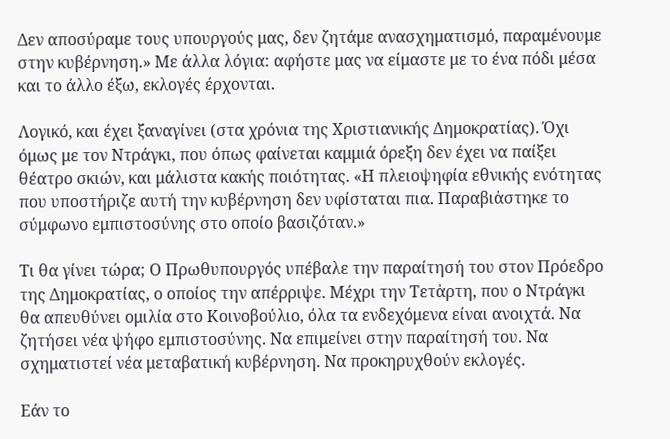Δεν αποσύραμε τους υπουργούς μας, δεν ζητάμε ανασχηματισμό, παραμένουμε στην κυβέρνηση.» Με άλλα λόγια: αφήστε μας να είμαστε με το ένα πόδι μέσα και το άλλο έξω, εκλογές έρχονται.

Λογικό, και έχει ξαναγίνει (στα χρόνια της Χριστιανικής Δημοκρατίας). Όχι όμως με τον Ντράγκι, που όπως φαίνεται καμμιά όρεξη δεν έχει να παίξει θέατρο σκιών, και μάλιστα κακής ποιότητας. «Η πλειοψηφία εθνικής ενότητας που υποστήριζε αυτή την κυβέρνηση δεν υφίσταται πια. Παραβιἀστηκε το σύμφωνο εμπιστοσύνης στο οποίο βασιζόταν.»

Τι θα γίνει τώρα; Ο Πρωθυπουργός υπέβαλε την παραίτησή του στον Πρόεδρο της Δημοκρατίας, ο οποίος την απέρριψε. Μέχρι την Τετἀρτη, που ο Ντράγκι θα απευθύνει ομιλία στο Κοινοβούλιο, όλα τα ενδεχόμενα είναι ανοιχτά. Να ζητήσει νέα ψήφο εμπιστοσύνης. Να επιμείνει στην παραίτησή του. Να σχηματιστεί νέα μεταβατική κυβέρνηση. Να προκηρυχθούν εκλογές.

Εάν το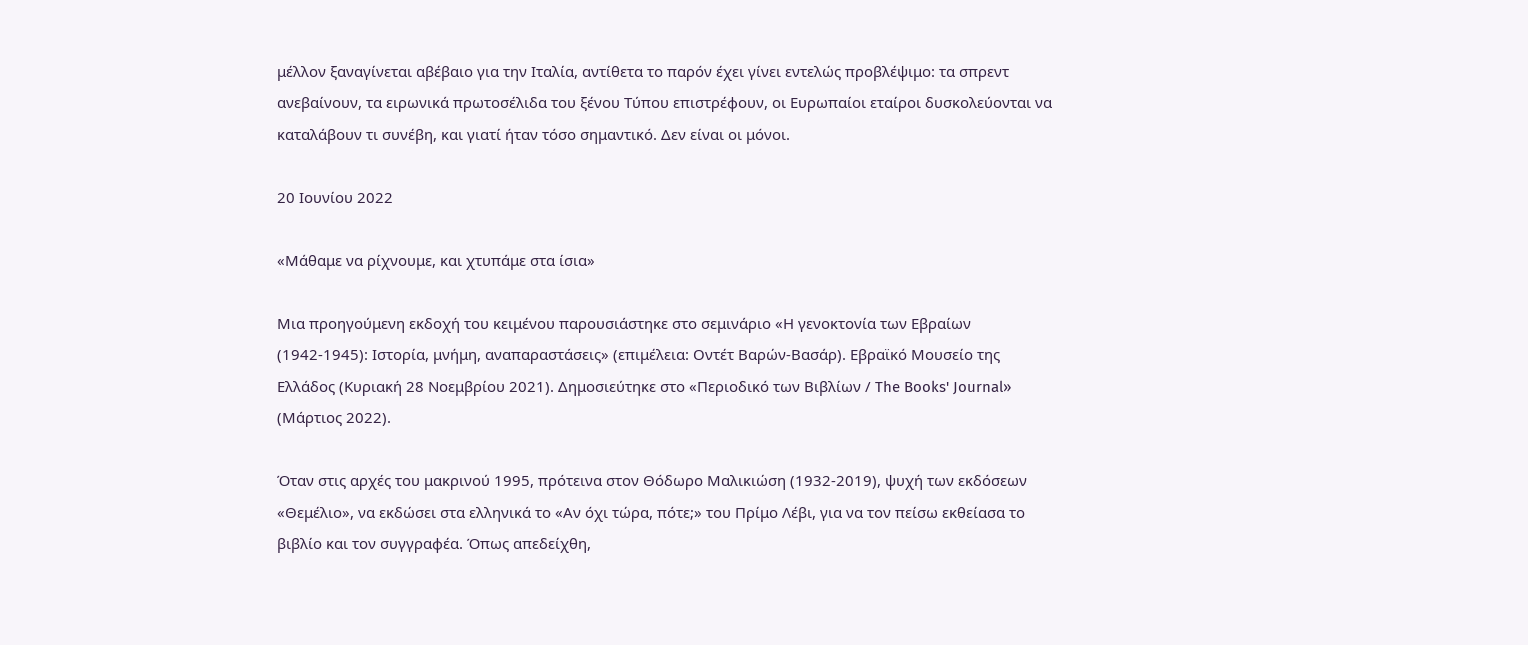μέλλον ξαναγίνεται αβέβαιο για την Ιταλία, αντίθετα το παρόν έχει γίνει εντελώς προβλέψιμο: τα σπρεντ ανεβαίνουν, τα ειρωνικά πρωτοσέλιδα του ξένου Τύπου επιστρέφουν, οι Ευρωπαίοι εταίροι δυσκολεύονται να καταλάβουν τι συνέβη, και γιατί ήταν τόσο σημαντικό. Δεν είναι οι μόνοι.

20 Ιουνίου 2022

«Μάθαμε να ρίχνουμε, και χτυπάμε στα ίσια»

Μια προηγούμενη εκδοχή του κειμένου παρουσιάστηκε στο σεμινάριο «Η γενοκτονία των Εβραίων (1942-1945): Ιστορία, μνήμη, αναπαραστάσεις» (επιμέλεια: Οντέτ Βαρών-Βασάρ). Εβραϊκό Μουσείο της Ελλάδος (Κυριακή 28 Νοεμβρίου 2021). Δημοσιεύτηκε στο «Περιοδικό των Βιβλίων / The Books' Journal» (Μάρτιος 2022).

Όταν στις αρχές του μακρινού 1995, πρότεινα στον Θόδωρο Μαλικιώση (1932-2019), ψυχή των εκδόσεων «Θεμέλιο», να εκδώσει στα ελληνικά το «Αν όχι τώρα, πότε;» του Πρίμο Λέβι, για να τον πείσω εκθείασα το βιβλίο και τον συγγραφέα. Όπως απεδείχθη,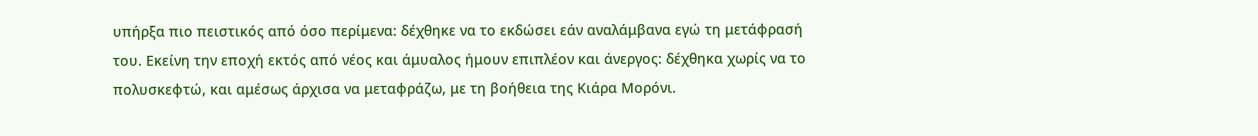υπήρξα πιο πειστικός από όσο περίμενα: δέχθηκε να το εκδώσει εάν αναλάμβανα εγώ τη μετάφρασή του. Εκείνη την εποχή εκτός από νέος και άμυαλος ήμουν επιπλέον και άνεργος: δέχθηκα χωρίς να το πολυσκεφτώ, και αμέσως άρχισα να μεταφράζω, με τη βοήθεια της Κιάρα Μορόνι.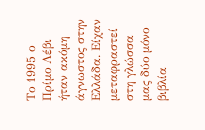Το 1995 ο Πρίμο Λέβι ήταν ακόμη άγνωστος στην Ελλάδα. Είχαν μεταφραστεί στη γλώσσα μας δύο μόνο βιβλία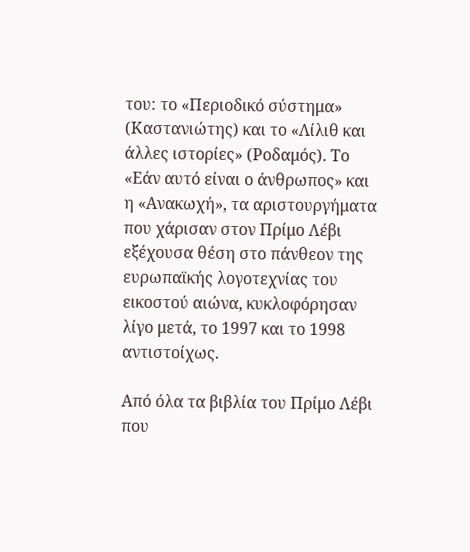του: το «Περιοδικό σύστημα» (Καστανιώτης) και το «Λίλιθ και άλλες ιστορίες» (Ροδαμός). Το «Εάν αυτό είναι ο άνθρωπος» και η «Ανακωχή», τα αριστουργήματα που χάρισαν στον Πρίμο Λέβι εξέχουσα θέση στο πάνθεον της ευρωπαϊκής λογοτεχνίας του εικοστού αιώνα, κυκλοφόρησαν λίγο μετά, το 1997 και το 1998 αντιστοίχως.

Από όλα τα βιβλία του Πρίμο Λέβι που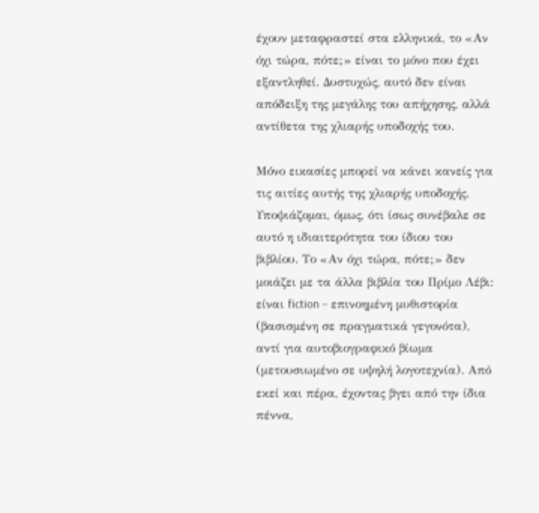έχουν μεταφραστεί στα ελληνικά, το «Αν όχι τώρα, πότε;» είναι το μόνο που έχει εξαντληθεί. Δυστυχώς, αυτό δεν είναι απόδειξη της μεγάλης του απήχησης, αλλά αντίθετα της χλιαρής υποδοχής του.

Μόνο εικασίες μπορεί να κάνει κανείς για τις αιτίες αυτής της χλιαρής υποδοχής. Υποψιάζομαι, όμως, ότι ίσως συνέβαλε σε αυτό η ιδιαιτερότητα του ίδιου του βιβλίου. Το «Αν όχι τώρα, πότε;» δεν μοιάζει με τα άλλα βιβλία του Πρίμο Λέβι: είναι fiction – επινοημένη μυθιστορία (βασισμένη σε πραγματικά γεγονότα), αντί για αυτοβιογραφικό βίωμα (μετουσιωμένο σε υψηλή λογοτεχνία). Από εκεί και πέρα, έχοντας βγει από την ίδια πέννα,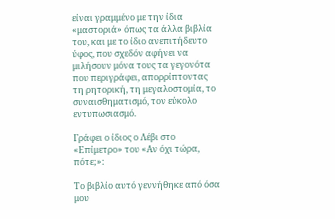είναι γραμμένο με την ίδια «μαστοριά» όπως τα άλλα βιβλία του, και με το ίδιο ανεπιτήδευτο ύφος, που σχεδόν αφήνει να μιλήσουν μόνα τους τα γεγονότα που περιγράφει, απορρίπτοντας τη ρητορική, τη μεγαλοστομία, το συναισθηματισμό, τον εύκολο εντυπωσιασμό.

Γράφει ο ίδιος ο Λέβι στο «Επίμετρο» του «Αν όχι τώρα, πότε;»:

Το βιβλίο αυτό γεννήθηκε από όσα μου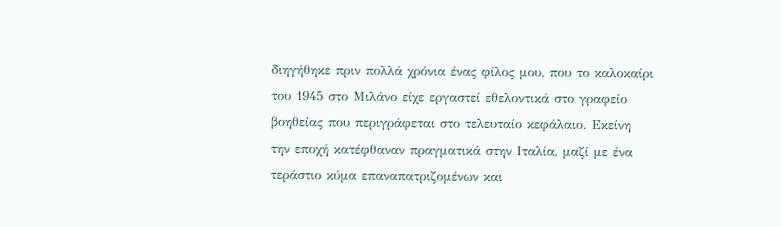διηγήθηκε πριν πολλά χρόνια ένας φίλος μου, που το καλοκαίρι του 1945 στο Μιλάνο είχε εργαστεί εθελοντικά στο γραφείο βοηθείας που περιγράφεται στο τελευταίο κεφάλαιο. Εκείνη την εποχή κατέφθαναν πραγματικά στην Ιταλία, μαζί με ένα τεράστιο κύμα επαναπατριζομένων και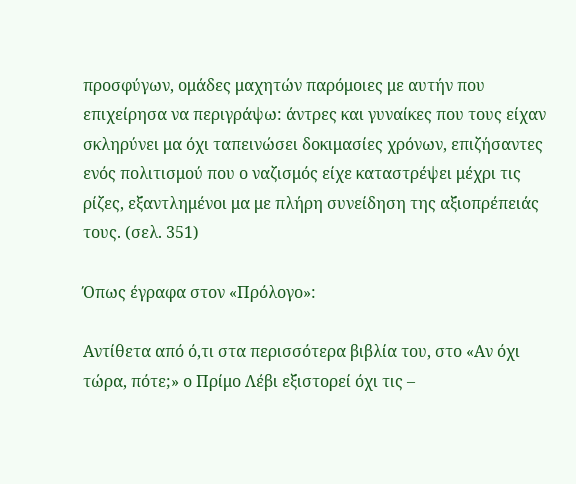προσφύγων, ομάδες μαχητών παρόμοιες με αυτήν που επιχείρησα να περιγράψω: άντρες και γυναίκες που τους είχαν σκληρύνει μα όχι ταπεινώσει δοκιμασίες χρόνων, επιζήσαντες ενός πολιτισμού που ο ναζισμός είχε καταστρέψει μέχρι τις ρίζες, εξαντλημένοι μα με πλήρη συνείδηση της αξιοπρέπειάς τους. (σελ. 351)

Όπως έγραφα στον «Πρόλογο»:

Αντίθετα από ό,τι στα περισσότερα βιβλία του, στο «Αν όχι τώρα, πότε;» ο Πρίμο Λέβι εξιστορεί όχι τις –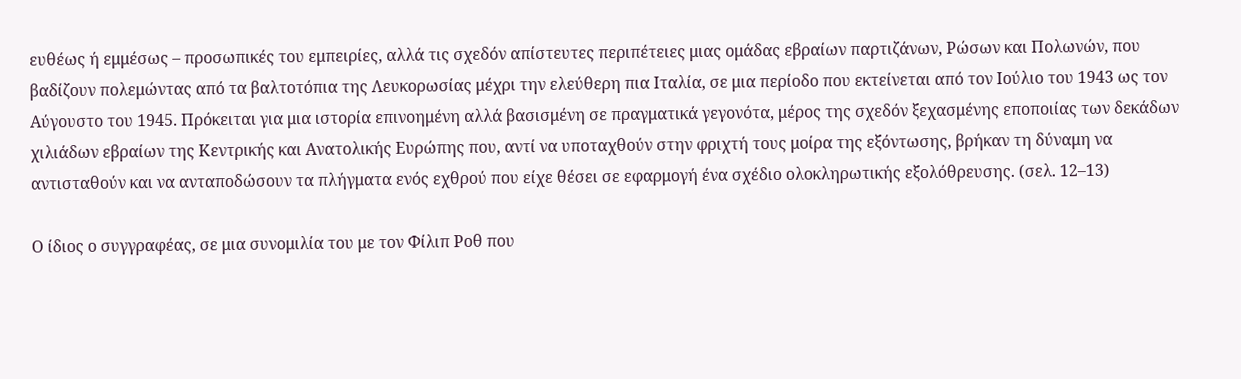ευθέως ή εμμέσως – προσωπικές του εμπειρίες, αλλά τις σχεδόν απίστευτες περιπέτειες μιας ομάδας εβραίων παρτιζάνων, Ρώσων και Πολωνών, που βαδίζουν πολεμώντας από τα βαλτοτόπια της Λευκορωσίας μέχρι την ελεύθερη πια Ιταλία, σε μια περίοδο που εκτείνεται από τον Ιούλιο του 1943 ως τον Αύγουστο του 1945. Πρόκειται για μια ιστορία επινοημένη αλλά βασισμένη σε πραγματικά γεγονότα, μέρος της σχεδόν ξεχασμένης εποποιίας των δεκάδων χιλιάδων εβραίων της Κεντρικής και Ανατολικής Ευρώπης που, αντί να υποταχθούν στην φριχτή τους μοίρα της εξόντωσης, βρήκαν τη δύναμη να αντισταθούν και να ανταποδώσουν τα πλήγματα ενός εχθρού που είχε θέσει σε εφαρμογή ένα σχέδιο ολοκληρωτικής εξολόθρευσης. (σελ. 12–13)

Ο ίδιος ο συγγραφέας, σε μια συνομιλία του με τον Φίλιπ Ροθ που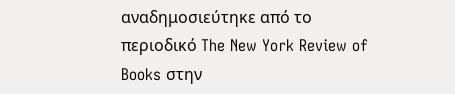αναδημοσιεύτηκε από το περιοδικό The New York Review of Books στην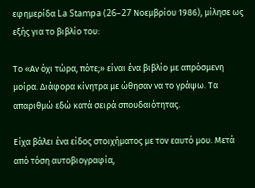εφημερίδα La Stampa (26–27 Νοεμβρίου 1986), μίλησε ως εξής για το βιβλίο του:

Το «Αν όχι τώρα, πότε;» είναι ένα βιβλίο με απρόσμενη μοίρα. Διάφορα κίνητρα με ώθησαν να το γράψω. Τα απαριθμώ εδώ κατά σειρά σπουδαιότητας.

Είχα βάλει ένα είδος στοιχήματος με τον εαυτό μου. Μετά από τόση αυτοβιογραφία,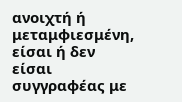ανοιχτή ή μεταμφιεσμένη, είσαι ή δεν είσαι συγγραφέας με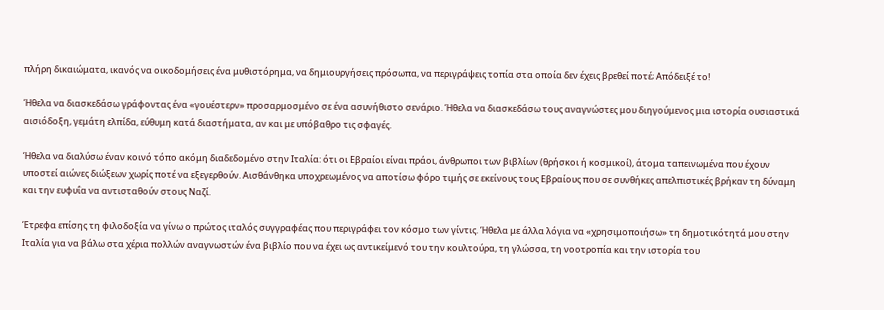πλήρη δικαιώματα, ικανός να οικοδομήσεις ένα μυθιστόρημα, να δημιουργήσεις πρόσωπα, να περιγράψεις τοπία στα οποία δεν έχεις βρεθεί ποτέ; Απόδειξέ το!

Ήθελα να διασκεδάσω γράφοντας ένα «γουέστερν» προσαρμοσμένο σε ένα ασυνήθιστο σενάριο. Ήθελα να διασκεδάσω τους αναγνώστες μου διηγούμενος μια ιστορία ουσιαστικά αισιόδοξη, γεμάτη ελπίδα, εύθυμη κατά διαστήματα, αν και με υπόβαθρο τις σφαγές.

Ήθελα να διαλύσω έναν κοινό τόπο ακόμη διαδεδομένο στην Ιταλία: ότι οι Εβραίοι είναι πράοι, άνθρωποι των βιβλίων (θρήσκοι ή κοσμικοί), άτομα ταπεινωμένα που έχουν υποστεί αιώνες διώξεων χωρίς ποτέ να εξεγερθούν. Αισθάνθηκα υποχρεωμένος να αποτίσω φόρο τιμής σε εκείνους τους Εβραίους που σε συνθήκες απελπιστικές βρήκαν τη δύναμη και την ευφυΐα να αντισταθούν στους Ναζί.

Έτρεφα επίσης τη φιλοδοξία να γίνω ο πρώτος ιταλός συγγραφέας που περιγράφει τον κόσμο των γίντις. Ήθελα με άλλα λόγια να «χρησιμοποιήσω» τη δημοτικότητά μου στην Ιταλία για να βάλω στα χέρια πολλών αναγνωστών ένα βιβλίο που να έχει ως αντικείμενό του την κουλτούρα, τη γλώσσα, τη νοοτροπία και την ιστορία του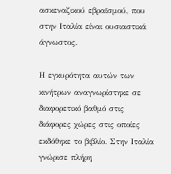ασκεναζικού εβραϊσμού, που στην Ιταλία είναι ουσιαστικά άγνωστος.

Η εγκυρότητα αυτών των κινήτρων αναγνωρίστηκε σε διαφορετικό βαθμό στις διάφορες χώρες στις οποίες εκδόθηκε το βιβλίο. Στην Ιταλία γνώρισε πλήρη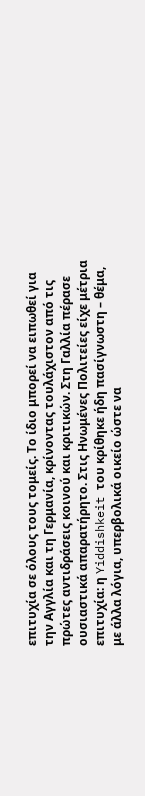επιτυχία σε όλους τους τομείς. Το ίδιο μπορεί να ειπωθεί για την Αγγλία και τη Γερμανία, κρίνοντας τουλάχιστον από τις πρώτες αντιδράσεις κοινού και κριτικών. Στη Γαλλία πέρασε ουσιαστικά απαρατήρητο. Στις Ηνωμένες Πολιτείες είχε μέτρια επιτυχία: η Yiddishkeit του κρίθηκε ήδη πασίγνωστη – θέμα, με άλλα λόγια, υπερβολικά οικείο ώστε να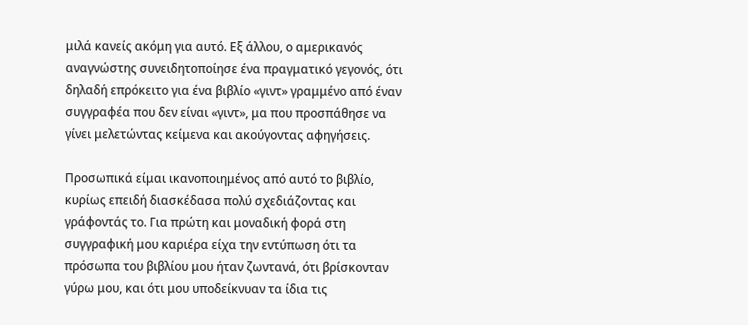μιλά κανείς ακόμη για αυτό. Εξ άλλου, ο αμερικανός αναγνώστης συνειδητοποίησε ένα πραγματικό γεγονός, ότι δηλαδή επρόκειτο για ένα βιβλίο «γιντ» γραμμένο από έναν συγγραφέα που δεν είναι «γιντ», μα που προσπάθησε να γίνει μελετώντας κείμενα και ακούγοντας αφηγήσεις.

Προσωπικά είμαι ικανοποιημένος από αυτό το βιβλίο, κυρίως επειδή διασκέδασα πολύ σχεδιάζοντας και γράφοντάς το. Για πρώτη και μοναδική φορά στη συγγραφική μου καριέρα είχα την εντύπωση ότι τα πρόσωπα του βιβλίου μου ήταν ζωντανά, ότι βρίσκονταν γύρω μου, και ότι μου υποδείκνυαν τα ίδια τις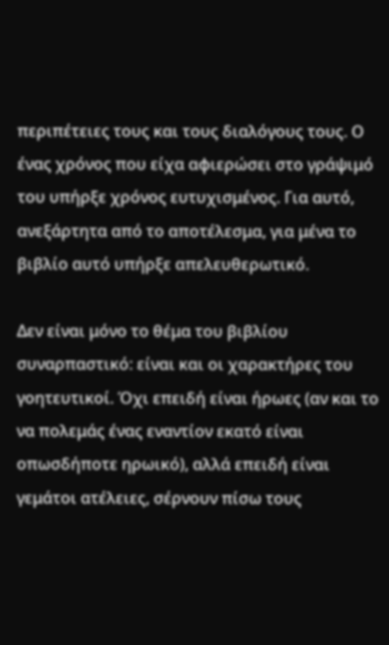περιπέτειες τους και τους διαλόγους τους. Ο ένας χρόνος που είχα αφιερώσει στο γράψιμό του υπήρξε χρόνος ευτυχισμένος. Για αυτό, ανεξάρτητα από το αποτέλεσμα, για μένα το βιβλίο αυτό υπήρξε απελευθερωτικό.

Δεν είναι μόνο το θέμα του βιβλίου συναρπαστικό: είναι και οι χαρακτήρες του γοητευτικοί. Όχι επειδή είναι ήρωες (αν και το να πολεμάς ένας εναντίον εκατό είναι οπωσδήποτε ηρωικό), αλλά επειδή είναι γεμάτοι ατέλειες, σέρνουν πίσω τους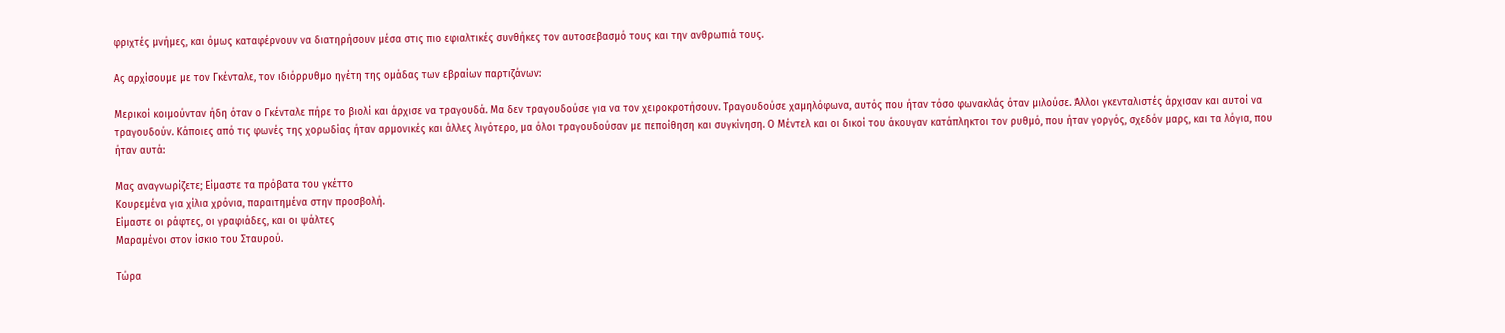φριχτές μνήμες, και όμως καταφέρνουν να διατηρήσουν μέσα στις πιο εφιαλτικές συνθήκες τον αυτοσεβασμό τους και την ανθρωπιά τους.

Ας αρχίσουμε με τον Γκένταλε, τον ιδιόρρυθμο ηγέτη της ομάδας των εβραίων παρτιζάνων:

Μερικοί κοιμούνταν ήδη όταν ο Γκένταλε πήρε το βιολί και άρχισε να τραγουδά. Μα δεν τραγουδούσε για να τον χειροκροτήσουν. Τραγουδούσε χαμηλόφωνα, αυτός που ήταν τόσο φωνακλάς όταν μιλούσε. Άλλοι γκενταλιστές άρχισαν και αυτοί να τραγουδούν. Κάποιες από τις φωνές της χορωδίας ήταν αρμονικές και άλλες λιγότερο, μα όλοι τραγουδούσαν με πεποίθηση και συγκίνηση. Ο Μέντελ και οι δικοί του άκουγαν κατάπληκτοι τον ρυθμό, που ήταν γοργός, σχεδόν μαρς, και τα λόγια, που ήταν αυτά:

Μας αναγνωρίζετε; Είμαστε τα πρόβατα του γκέττο
Κουρεμένα για χίλια χρόνια, παραιτημένα στην προσβολή.
Είμαστε οι ράφτες, οι γραφιάδες, και οι ψάλτες
Μαραμένοι στον ίσκιο του Σταυρού.

Τώρα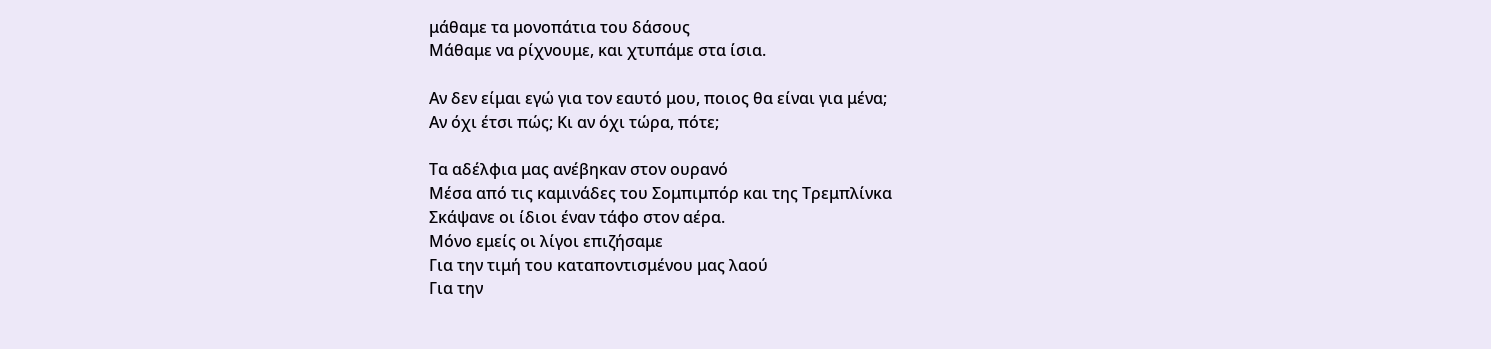μάθαμε τα μονοπάτια του δάσους
Μάθαμε να ρίχνουμε, και χτυπάμε στα ίσια.

Αν δεν είμαι εγώ για τον εαυτό μου, ποιος θα είναι για μένα;
Αν όχι έτσι πώς; Κι αν όχι τώρα, πότε;

Τα αδέλφια μας ανέβηκαν στον ουρανό
Μέσα από τις καμινάδες του Σομπιμπόρ και της Τρεμπλίνκα
Σκάψανε οι ίδιοι έναν τάφο στον αέρα.
Μόνο εμείς οι λίγοι επιζήσαμε
Για την τιμή του καταποντισμένου μας λαού
Για την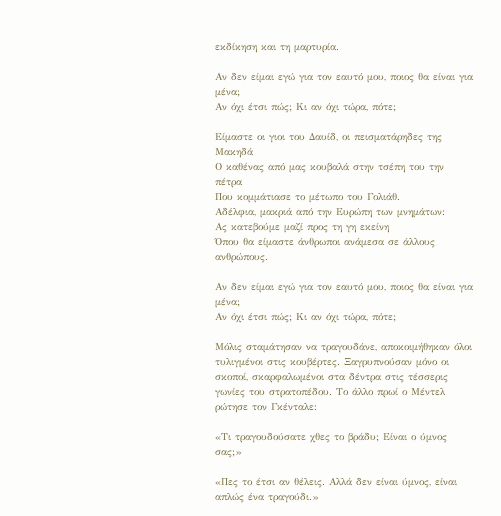εκδίκηση και τη μαρτυρία.

Αν δεν είμαι εγώ για τον εαυτό μου, ποιος θα είναι για μένα;
Αν όχι έτσι πώς; Κι αν όχι τώρα, πότε;

Είμαστε οι γιοι του Δαυίδ, οι πεισματάρηδες της Μακηδά
Ο καθένας από μας κουβαλά στην τσέπη του την πέτρα
Που κομμάτιασε το μέτωπο του Γολιάθ.
Αδέλφια, μακριά από την Ευρώπη των μνημάτων:
Ας κατεβούμε μαζί προς τη γη εκείνη
Όπου θα είμαστε άνθρωποι ανάμεσα σε άλλους ανθρώπους.

Αν δεν είμαι εγώ για τον εαυτό μου, ποιος θα είναι για μένα;
Αν όχι έτσι πώς; Κι αν όχι τώρα, πότε;

Μόλις σταμάτησαν να τραγουδάνε, αποκοιμήθηκαν όλοι τυλιγμένοι στις κουβέρτες. Ξαγρυπνούσαν μόνο οι σκοποί, σκαρφαλωμένοι στα δέντρα στις τέσσερις γωνίες του στρατοπέδου. Το άλλο πρωί ο Μέντελ ρώτησε τον Γκένταλε:

«Τι τραγουδούσατε χθες το βράδυ; Είναι ο ύμνος σας;»

«Πες το έτσι αν θέλεις. Αλλά δεν είναι ύμνος, είναι απλώς ένα τραγούδι.»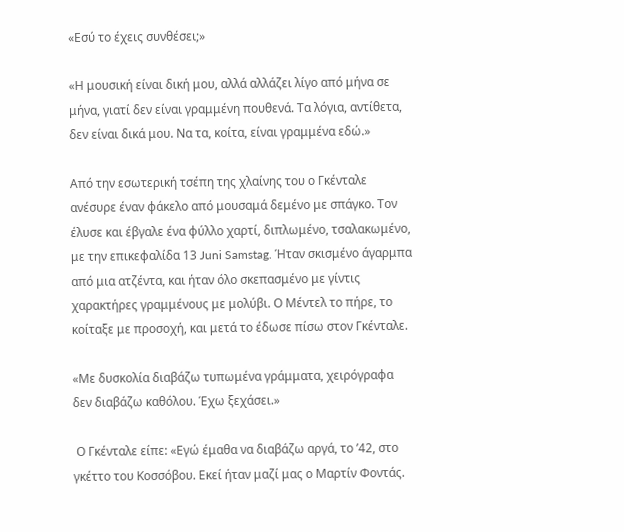«Εσύ το έχεις συνθέσει;»

«Η μουσική είναι δική μου, αλλά αλλάζει λίγο από μήνα σε μήνα, γιατί δεν είναι γραμμένη πουθενά. Τα λόγια, αντίθετα, δεν είναι δικά μου. Να τα, κοίτα, είναι γραμμένα εδώ.»

Από την εσωτερική τσέπη της χλαίνης του ο Γκένταλε ανέσυρε έναν φάκελο από μουσαμά δεμένο με σπάγκο. Τον έλυσε και έβγαλε ένα φύλλο χαρτί, διπλωμένο, τσαλακωμένο, με την επικεφαλίδα 13 Juni Samstag. Ήταν σκισμένο άγαρμπα από μια ατζέντα, και ήταν όλο σκεπασμένο με γίντις χαρακτήρες γραμμένους με μολύβι. Ο Μέντελ το πήρε, το κοίταξε με προσοχή, και μετά το έδωσε πίσω στον Γκένταλε.

«Με δυσκολία διαβάζω τυπωμένα γράμματα, χειρόγραφα δεν διαβάζω καθόλου. Έχω ξεχάσει.»

 Ο Γκένταλε είπε: «Εγώ έμαθα να διαβάζω αργά, το ’42, στο γκέττο του Κοσσόβου. Εκεί ήταν μαζί μας ο Μαρτίν Φοντάς.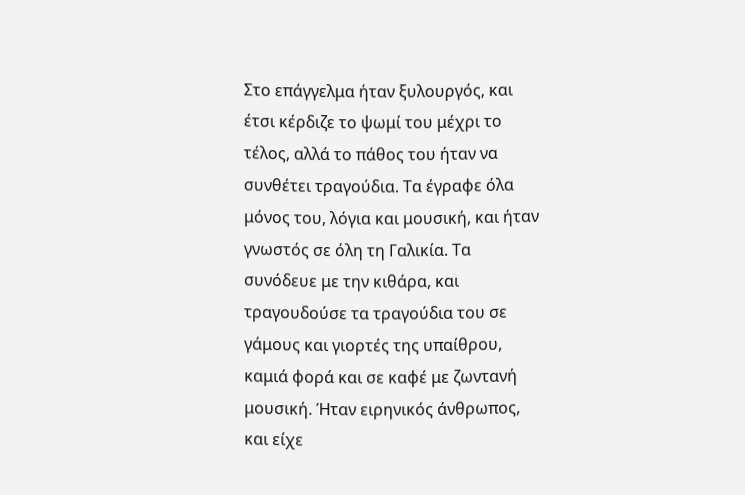Στο επάγγελμα ήταν ξυλουργός, και έτσι κέρδιζε το ψωμί του μέχρι το τέλος, αλλά το πάθος του ήταν να συνθέτει τραγούδια. Τα έγραφε όλα μόνος του, λόγια και μουσική, και ήταν γνωστός σε όλη τη Γαλικία. Τα συνόδευε με την κιθάρα, και τραγουδούσε τα τραγούδια του σε γάμους και γιορτές της υπαίθρου, καμιά φορά και σε καφέ με ζωντανή μουσική. Ήταν ειρηνικός άνθρωπος, και είχε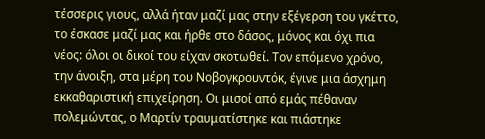τέσσερις γιους, αλλά ήταν μαζί μας στην εξέγερση του γκέττο, το έσκασε μαζί μας και ήρθε στο δάσος, μόνος και όχι πια νέος: όλοι οι δικοί του είχαν σκοτωθεί. Τον επόμενο χρόνο, την άνοιξη, στα μέρη του Νοβογκρουντόκ, έγινε μια άσχημη εκκαθαριστική επιχείρηση. Οι μισοί από εμάς πέθαναν πολεμώντας, ο Μαρτίν τραυματίστηκε και πιάστηκε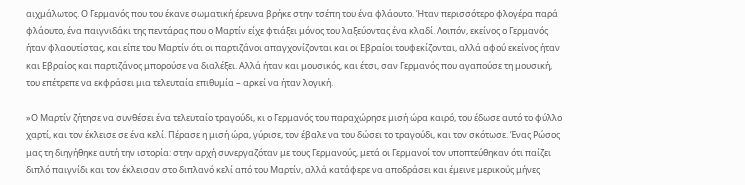αιχμάλωτος. Ο Γερμανός που του έκανε σωματική έρευνα βρήκε στην τσέπη του ένα φλάουτο. Ήταν περισσότερο φλογέρα παρά φλάουτο, ένα παιγνιδάκι της πεντάρας που ο Μαρτίν είχε φτιάξει μόνος του λαξεύοντας ένα κλαδί. Λοιπόν, εκείνος ο Γερμανός ήταν φλαουτίστας, και είπε του Μαρτίν ότι οι παρτιζάνοι απαγχονίζονται και οι Εβραίοι τουφεκίζονται, αλλά αφού εκείνος ήταν και Εβραίος και παρτιζάνος μπορούσε να διαλέξει. Αλλά ήταν και μουσικός, και έτσι, σαν Γερμανός που αγαπούσε τη μουσική, του επέτρεπε να εκφράσει μια τελευταία επιθυμία – αρκεί να ήταν λογική.

»Ο Μαρτίν ζήτησε να συνθέσει ένα τελευταίο τραγούδι, κι ο Γερμανός του παραχώρησε μισή ώρα καιρό, του έδωσε αυτό το φύλλο χαρτί, και τον έκλεισε σε ένα κελί. Πέρασε η μισή ώρα, γύρισε, τον έβαλε να του δώσει το τραγούδι, και τον σκότωσε. Ένας Ρώσος μας τη διηγήθηκε αυτή την ιστορία: στην αρχή συνεργαζόταν με τους Γερμανούς, μετά οι Γερμανοί τον υποπτεύθηκαν ότι παίζει διπλό παιγνίδι και τον έκλεισαν στο διπλανό κελί από του Μαρτίν, αλλά κατάφερε να αποδράσει και έμεινε μερικούς μήνες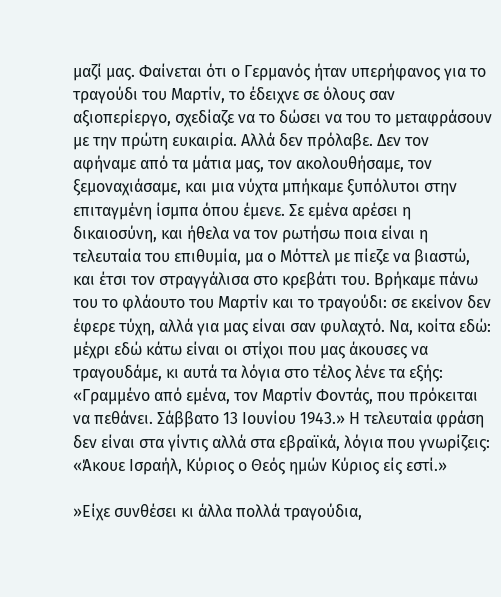μαζί μας. Φαίνεται ότι ο Γερμανός ήταν υπερήφανος για το τραγούδι του Μαρτίν, το έδειχνε σε όλους σαν αξιοπερίεργο, σχεδίαζε να το δώσει να του το μεταφράσουν με την πρώτη ευκαιρία. Αλλά δεν πρόλαβε. Δεν τον αφήναμε από τα μάτια μας, τον ακολουθήσαμε, τον ξεμοναχιάσαμε, και μια νύχτα μπήκαμε ξυπόλυτοι στην επιταγμένη ίσμπα όπου έμενε. Σε εμένα αρέσει η δικαιοσύνη, και ήθελα να τον ρωτήσω ποια είναι η τελευταία του επιθυμία, μα ο Μόττελ με πίεζε να βιαστώ, και έτσι τον στραγγάλισα στο κρεβάτι του. Βρήκαμε πάνω του το φλάουτο του Μαρτίν και το τραγούδι: σε εκείνον δεν έφερε τύχη, αλλά για μας είναι σαν φυλαχτό. Να, κοίτα εδώ: μέχρι εδώ κάτω είναι οι στίχοι που μας άκουσες να τραγουδάμε, κι αυτά τα λόγια στο τέλος λένε τα εξής: «Γραμμένο από εμένα, τον Μαρτίν Φοντάς, που πρόκειται να πεθάνει. Σάββατο 13 Ιουνίου 1943.» Η τελευταία φράση δεν είναι στα γίντις αλλά στα εβραϊκά, λόγια που γνωρίζεις: «Άκουε Ισραήλ, Κύριος ο Θεός ημών Κύριος είς εστί.»

»Είχε συνθέσει κι άλλα πολλά τραγούδια,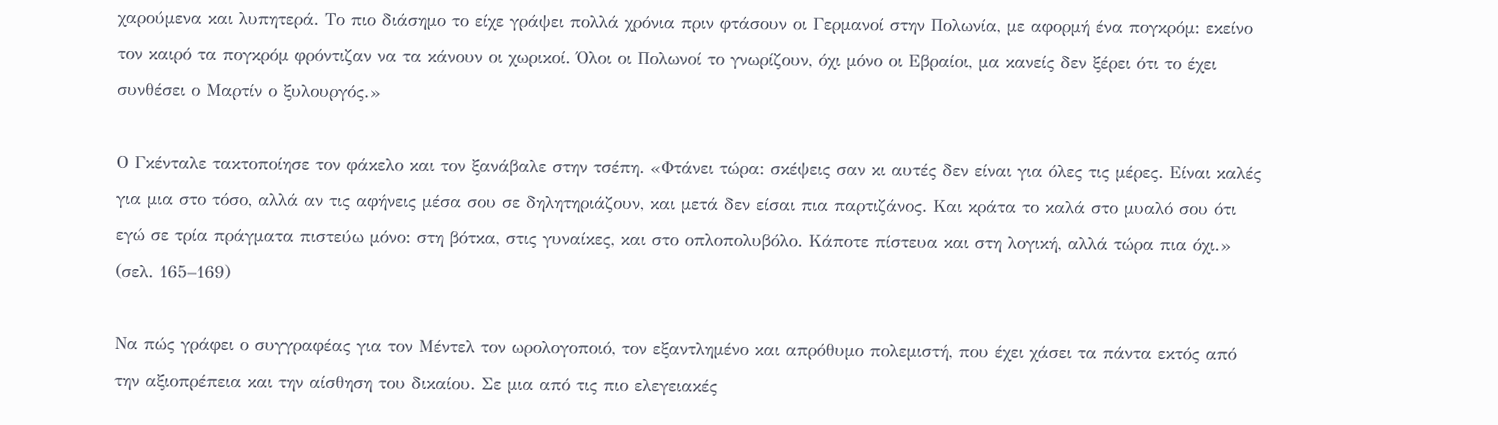χαρούμενα και λυπητερά. Το πιο διάσημο το είχε γράψει πολλά χρόνια πριν φτάσουν οι Γερμανοί στην Πολωνία, με αφορμή ένα πογκρόμ: εκείνο τον καιρό τα πογκρόμ φρόντιζαν να τα κάνουν οι χωρικοί. Όλοι οι Πολωνοί το γνωρίζουν, όχι μόνο οι Εβραίοι, μα κανείς δεν ξέρει ότι το έχει συνθέσει ο Μαρτίν ο ξυλουργός.»

Ο Γκένταλε τακτοποίησε τον φάκελο και τον ξανάβαλε στην τσέπη. «Φτάνει τώρα: σκέψεις σαν κι αυτές δεν είναι για όλες τις μέρες. Είναι καλές για μια στο τόσο, αλλά αν τις αφήνεις μέσα σου σε δηλητηριάζουν, και μετά δεν είσαι πια παρτιζάνος. Και κράτα το καλά στο μυαλό σου ότι εγώ σε τρία πράγματα πιστεύω μόνο: στη βότκα, στις γυναίκες, και στο οπλοπολυβόλο. Κάποτε πίστευα και στη λογική, αλλά τώρα πια όχι.» (σελ. 165–169)

Να πώς γράφει ο συγγραφέας για τον Μέντελ τον ωρολογοποιό, τον εξαντλημένο και απρόθυμο πολεμιστή, που έχει χάσει τα πάντα εκτός από την αξιοπρέπεια και την αίσθηση του δικαίου. Σε μια από τις πιο ελεγειακές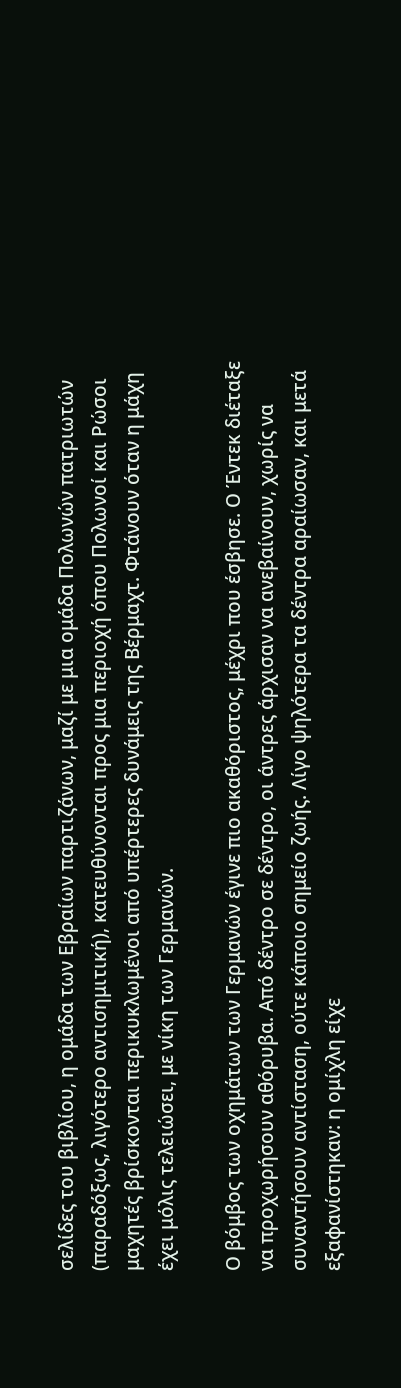σελίδες του βιβλίου, η ομάδα των Εβραίων παρτιζάνων, μαζί με μια ομάδα Πολωνών πατριωτών (παραδόξως, λιγότερο αντισημιτική), κατευθύνονται προς μια περιοχή όπου Πολωνοί και Ρώσοι μαχητές βρίσκονται περικυκλωμένοι από υπέρτερες δυνάμεις της Βέρμαχτ. Φτάνουν όταν η μάχη έχει μόλις τελειώσει, με νίκη των Γερμανών.

Ο βόμβος των οχημάτων των Γερμανών έγινε πιο ακαθόριστος, μέχρι που έσβησε. Ο Έντεκ διέταξε να προχωρήσουν αθόρυβα. Από δέντρο σε δέντρο, οι άντρες άρχισαν να ανεβαίνουν, χωρίς να συναντήσουν αντίσταση, ούτε κάποιο σημείο ζωής. Λίγο ψηλότερα τα δέντρα αραίωσαν, και μετά εξαφανίστηκαν: η ομίχλη είχε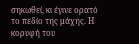σηκωθεί, κι έγινε ορατό το πεδίο της μάχης. Η κορυφή του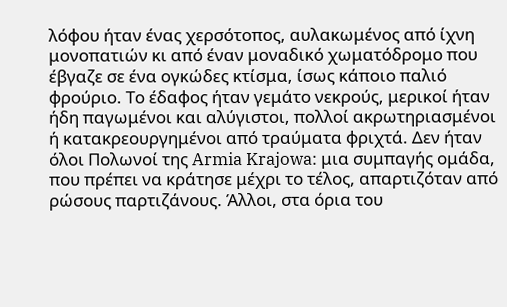λόφου ήταν ένας χερσότοπος, αυλακωμένος από ίχνη μονοπατιών κι από έναν μοναδικό χωματόδρομο που έβγαζε σε ένα ογκώδες κτίσμα, ίσως κάποιο παλιό φρούριο. Το έδαφος ήταν γεμάτο νεκρούς, μερικοί ήταν ήδη παγωμένοι και αλύγιστοι, πολλοί ακρωτηριασμένοι ή κατακρεουργημένοι από τραύματα φριχτά. Δεν ήταν όλοι Πολωνοί της Armia Krajowa: μια συμπαγής ομάδα, που πρέπει να κράτησε μέχρι το τέλος, απαρτιζόταν από ρώσους παρτιζάνους. Άλλοι, στα όρια του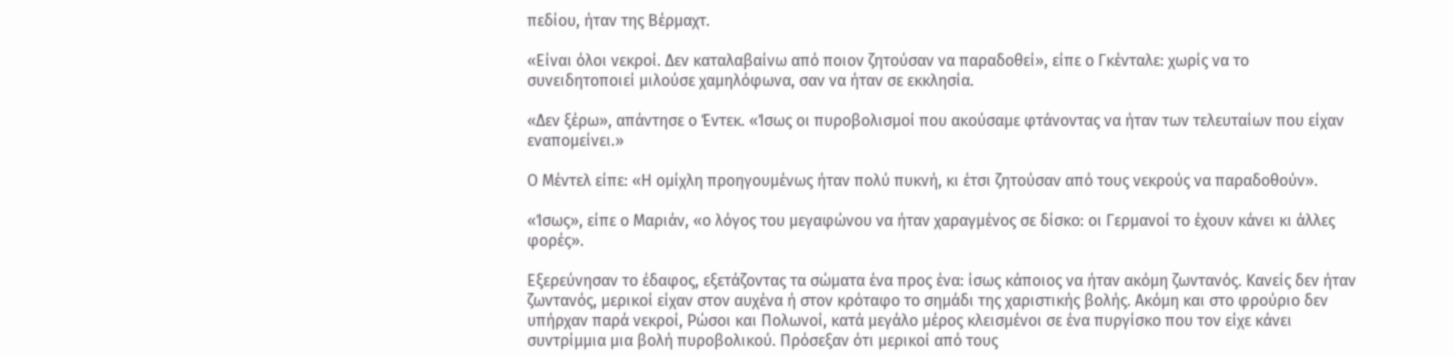πεδίου, ήταν της Βέρμαχτ.

«Είναι όλοι νεκροί. Δεν καταλαβαίνω από ποιον ζητούσαν να παραδοθεί», είπε ο Γκένταλε: χωρίς να το συνειδητοποιεί μιλούσε χαμηλόφωνα, σαν να ήταν σε εκκλησία.

«Δεν ξέρω», απάντησε ο Έντεκ. «Ίσως οι πυροβολισμοί που ακούσαμε φτάνοντας να ήταν των τελευταίων που είχαν εναπομείνει.»

Ο Μέντελ είπε: «Η ομίχλη προηγουμένως ήταν πολύ πυκνή, κι έτσι ζητούσαν από τους νεκρούς να παραδοθούν».

«Ίσως», είπε ο Μαριάν, «ο λόγος του μεγαφώνου να ήταν χαραγμένος σε δίσκο: οι Γερμανοί το έχουν κάνει κι άλλες φορές».

Εξερεύνησαν το έδαφος, εξετάζοντας τα σώματα ένα προς ένα: ίσως κάποιος να ήταν ακόμη ζωντανός. Κανείς δεν ήταν ζωντανός, μερικοί είχαν στον αυχένα ή στον κρόταφο το σημάδι της χαριστικής βολής. Ακόμη και στο φρούριο δεν υπήρχαν παρά νεκροί, Ρώσοι και Πολωνοί, κατά μεγάλο μέρος κλεισμένοι σε ένα πυργίσκο που τον είχε κάνει συντρίμμια μια βολή πυροβολικού. Πρόσεξαν ότι μερικοί από τους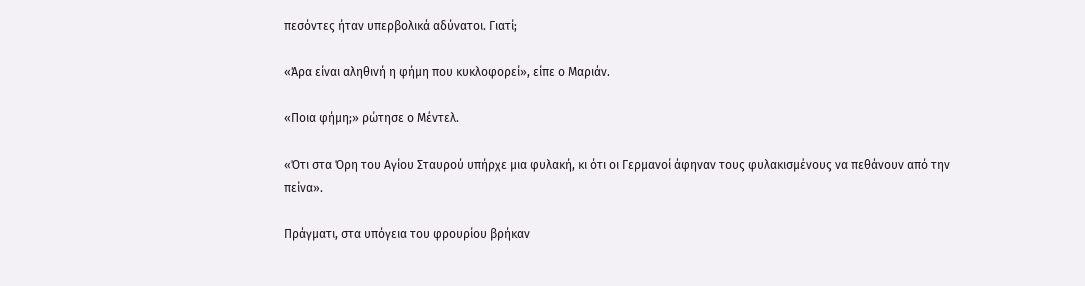πεσόντες ήταν υπερβολικά αδύνατοι. Γιατί;

«Άρα είναι αληθινή η φήμη που κυκλοφορεί», είπε ο Μαριάν.

«Ποια φήμη;» ρώτησε ο Μέντελ.

«Ότι στα Όρη του Αγίου Σταυρού υπήρχε μια φυλακή, κι ότι οι Γερμανοί άφηναν τους φυλακισμένους να πεθάνουν από την πείνα».

Πράγματι, στα υπόγεια του φρουρίου βρήκαν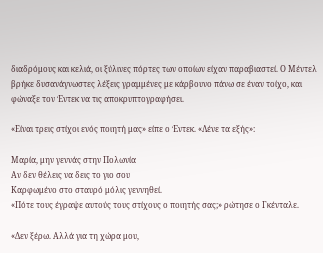διαδρόμους και κελιά, οι ξύλινες πόρτες των οποίων είχαν παραβιαστεί. Ο Μέντελ βρήκε δυσανάγνωστες λέξεις γραμμένες με κάρβουνο πάνω σε έναν τοίχο, και φώναξε τον Έντεκ να τις αποκρυπτογραφήσει.

«Είναι τρεις στίχοι ενός ποιητή μας» είπε ο Έντεκ. «Λένε τα εξής»:

Μαρία, μην γεννάς στην Πολωνία
Αν δεν θέλεις να δεις το γιο σου
Καρφωμένο στο σταυρό μόλις γεννηθεί.
«Πότε τους έγραψε αυτούς τους στίχους ο ποιητής σας;» ρώτησε ο Γκένταλε.

«Δεν ξέρω. Αλλά για τη χώρα μου,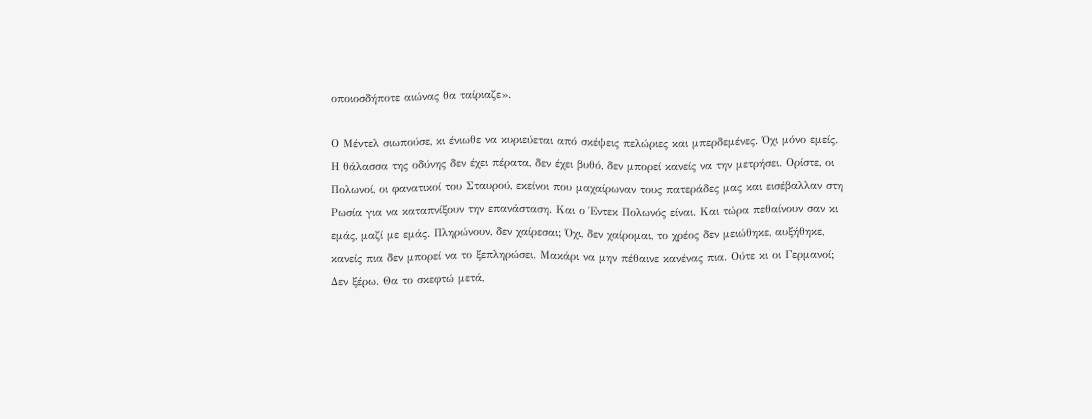οποιοσδήποτε αιώνας θα ταίριαζε».

Ο Μέντελ σιωπούσε, κι ένιωθε να κυριεύεται από σκέψεις πελώριες και μπερδεμένες. Όχι μόνο εμείς. Η θάλασσα της οδύνης δεν έχει πέρατα, δεν έχει βυθό, δεν μπορεί κανείς να την μετρήσει. Ορίστε, οι Πολωνοί, οι φανατικοί του Σταυρού, εκείνοι που μαχαίρωναν τους πατεράδες μας και εισέβαλλαν στη Ρωσία για να καταπνίξουν την επανάσταση. Και ο Έντεκ Πολωνός είναι. Και τώρα πεθαίνουν σαν κι εμάς, μαζί με εμάς. Πληρώνουν, δεν χαίρεσαι; Όχι, δεν χαίρομαι, το χρέος δεν μειώθηκε, αυξήθηκε, κανείς πια δεν μπορεί να το ξεπληρώσει. Μακάρι να μην πέθαινε κανένας πια. Ούτε κι οι Γερμανοί; Δεν ξέρω. Θα το σκεφτώ μετά,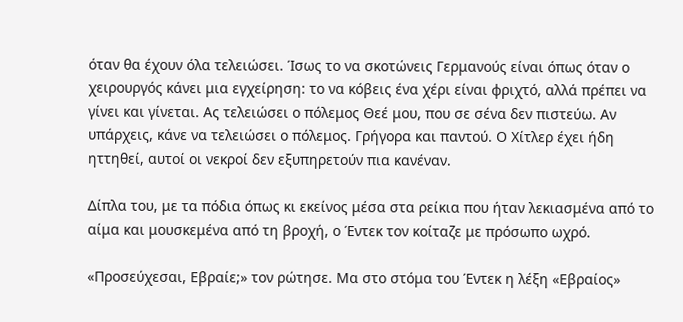όταν θα έχουν όλα τελειώσει. Ίσως το να σκοτώνεις Γερμανούς είναι όπως όταν ο χειρουργός κάνει μια εγχείρηση: το να κόβεις ένα χέρι είναι φριχτό, αλλά πρέπει να γίνει και γίνεται. Ας τελειώσει ο πόλεμος Θεέ μου, που σε σένα δεν πιστεύω. Αν υπάρχεις, κάνε να τελειώσει ο πόλεμος. Γρήγορα και παντού. Ο Χίτλερ έχει ήδη ηττηθεί, αυτοί οι νεκροί δεν εξυπηρετούν πια κανέναν.

Δίπλα του, με τα πόδια όπως κι εκείνος μέσα στα ρείκια που ήταν λεκιασμένα από το αίμα και μουσκεμένα από τη βροχή, ο Έντεκ τον κοίταζε με πρόσωπο ωχρό.

«Προσεύχεσαι, Εβραίε;» τον ρώτησε. Μα στο στόμα του Έντεκ η λέξη «Εβραίος»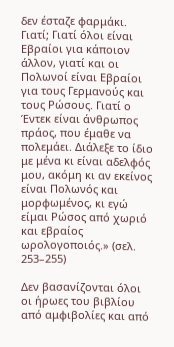δεν έσταζε φαρμάκι. Γιατί; Γιατί όλοι είναι Εβραίοι για κάποιον άλλον, γιατί και οι Πολωνοί είναι Εβραίοι για τους Γερμανούς και τους Ρώσους. Γιατί ο Έντεκ είναι άνθρωπος πράος, που έμαθε να πολεμάει. Διάλεξε το ίδιο με μένα κι είναι αδελφός μου, ακόμη κι αν εκείνος είναι Πολωνός και μορφωμένος, κι εγώ είμαι Ρώσος από χωριό και εβραίος ωρολογοποιός.» (σελ. 253–255)

Δεν βασανίζονται όλοι οι ήρωες του βιβλίου από αμφιβολίες και από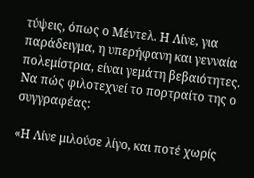τύψεις, όπως ο Μέντελ. Η Λίνε, για παράδειγμα, η υπερήφανη και γενναία πολεμίστρια, είναι γεμάτη βεβαιότητες. Να πώς φιλοτεχνεί το πορτραίτο της ο συγγραφέας:

«Η Λίνε μιλούσε λίγο, και ποτέ χωρίς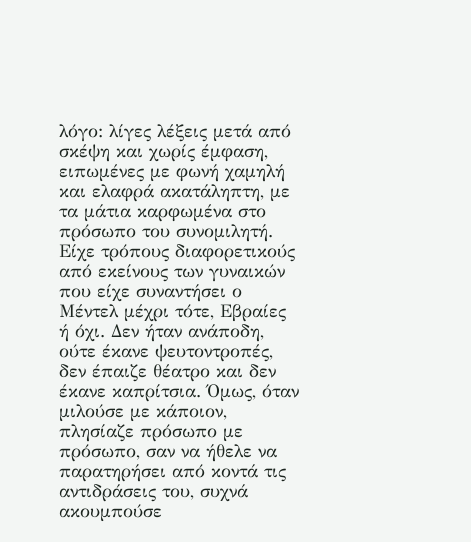λόγο: λίγες λέξεις μετά από σκέψη και χωρίς έμφαση, ειπωμένες με φωνή χαμηλή και ελαφρά ακατάληπτη, με τα μάτια καρφωμένα στο πρόσωπο του συνομιλητή. Είχε τρόπους διαφορετικούς από εκείνους των γυναικών που είχε συναντήσει ο Μέντελ μέχρι τότε, Εβραίες ή όχι. Δεν ήταν ανάποδη, ούτε έκανε ψευτοντροπές, δεν έπαιζε θέατρο και δεν έκανε καπρίτσια. Όμως, όταν μιλούσε με κάποιον, πλησίαζε πρόσωπο με πρόσωπο, σαν να ήθελε να παρατηρήσει από κοντά τις αντιδράσεις του, συχνά ακουμπούσε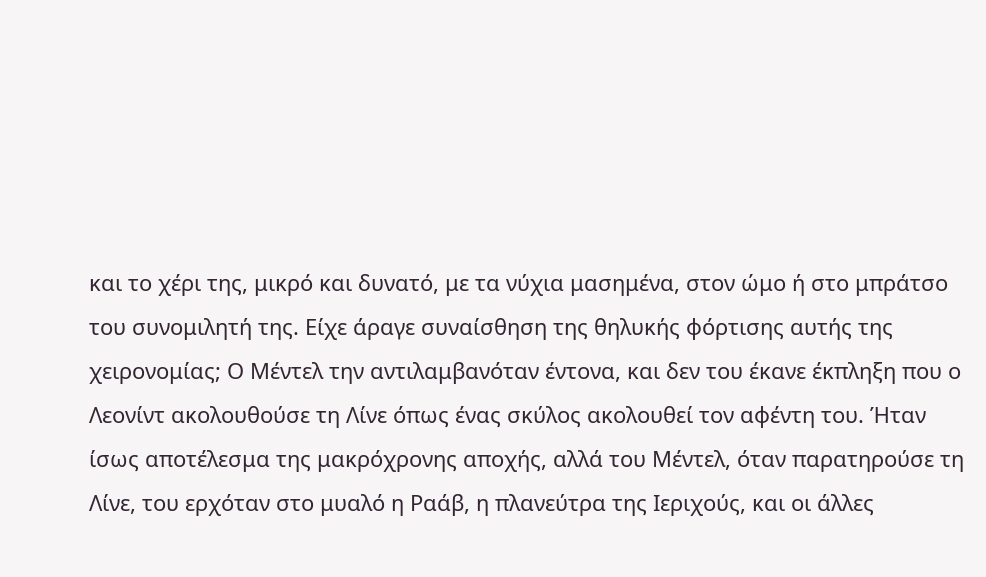και το χέρι της, μικρό και δυνατό, με τα νύχια μασημένα, στον ώμο ή στο μπράτσο του συνομιλητή της. Είχε άραγε συναίσθηση της θηλυκής φόρτισης αυτής της χειρονομίας; Ο Μέντελ την αντιλαμβανόταν έντονα, και δεν του έκανε έκπληξη που ο Λεονίντ ακολουθούσε τη Λίνε όπως ένας σκύλος ακολουθεί τον αφέντη του. Ήταν ίσως αποτέλεσμα της μακρόχρονης αποχής, αλλά του Μέντελ, όταν παρατηρούσε τη Λίνε, του ερχόταν στο μυαλό η Ραάβ, η πλανεύτρα της Ιεριχούς, και οι άλλες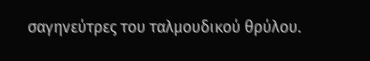σαγηνεύτρες του ταλμουδικού θρύλου.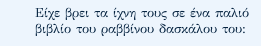Είχε βρει τα ίχνη τους σε ένα παλιό βιβλίο του ραββίνου δασκάλου του: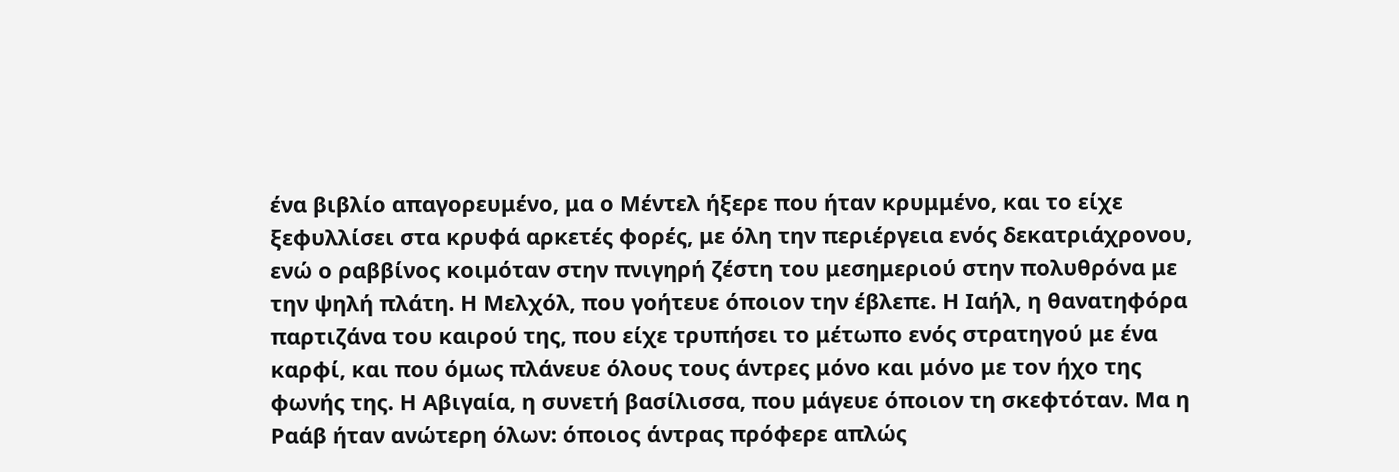ένα βιβλίο απαγορευμένο, μα ο Μέντελ ήξερε που ήταν κρυμμένο, και το είχε ξεφυλλίσει στα κρυφά αρκετές φορές, με όλη την περιέργεια ενός δεκατριάχρονου, ενώ ο ραββίνος κοιμόταν στην πνιγηρή ζέστη του μεσημεριού στην πολυθρόνα με την ψηλή πλάτη. Η Μελχόλ, που γοήτευε όποιον την έβλεπε. Η Ιαήλ, η θανατηφόρα παρτιζάνα του καιρού της, που είχε τρυπήσει το μέτωπο ενός στρατηγού με ένα καρφί, και που όμως πλάνευε όλους τους άντρες μόνο και μόνο με τον ήχο της φωνής της. Η Αβιγαία, η συνετή βασίλισσα, που μάγευε όποιον τη σκεφτόταν. Μα η Ραάβ ήταν ανώτερη όλων: όποιος άντρας πρόφερε απλώς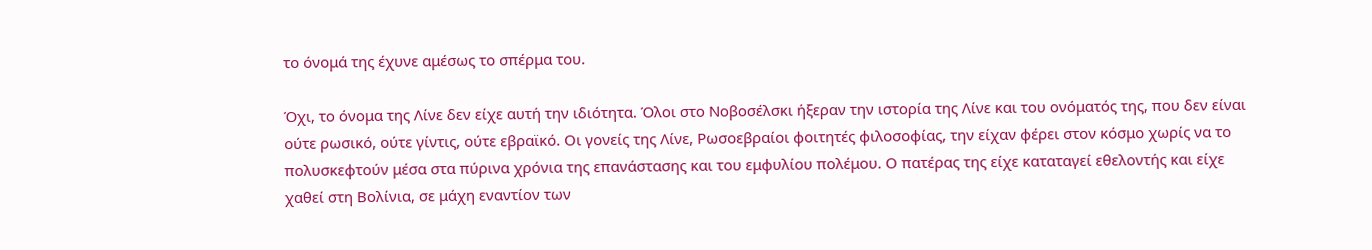το όνομά της έχυνε αμέσως το σπέρμα του.

Όχι, το όνομα της Λίνε δεν είχε αυτή την ιδιότητα. Όλοι στο Νοβοσέλσκι ήξεραν την ιστορία της Λίνε και του ονόματός της, που δεν είναι ούτε ρωσικό, ούτε γίντις, ούτε εβραϊκό. Οι γονείς της Λίνε, Ρωσοεβραίοι φοιτητές φιλοσοφίας, την είχαν φέρει στον κόσμο χωρίς να το πολυσκεφτούν μέσα στα πύρινα χρόνια της επανάστασης και του εμφυλίου πολέμου. Ο πατέρας της είχε καταταγεί εθελοντής και είχε χαθεί στη Βολίνια, σε μάχη εναντίον των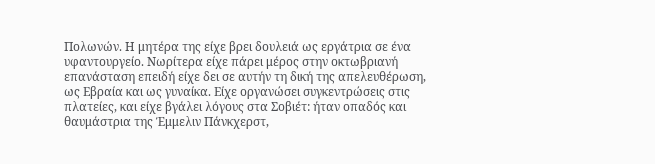Πολωνών. Η μητέρα της είχε βρει δουλειά ως εργάτρια σε ένα υφαντουργείο. Νωρίτερα είχε πάρει μέρος στην οκτωβριανή επανάσταση επειδή είχε δει σε αυτήν τη δική της απελευθέρωση, ως Εβραία και ως γυναίκα. Είχε οργανώσει συγκεντρώσεις στις πλατείες, και είχε βγάλει λόγους στα Σοβιέτ: ήταν οπαδός και θαυμάστρια της Έμμελιν Πάνκχερστ,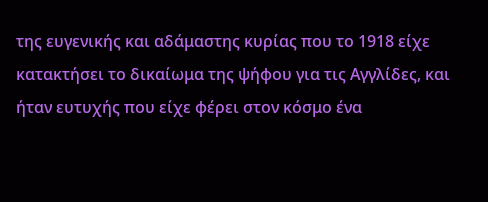της ευγενικής και αδάμαστης κυρίας που το 1918 είχε κατακτήσει το δικαίωμα της ψήφου για τις Αγγλίδες, και ήταν ευτυχής που είχε φέρει στον κόσμο ένα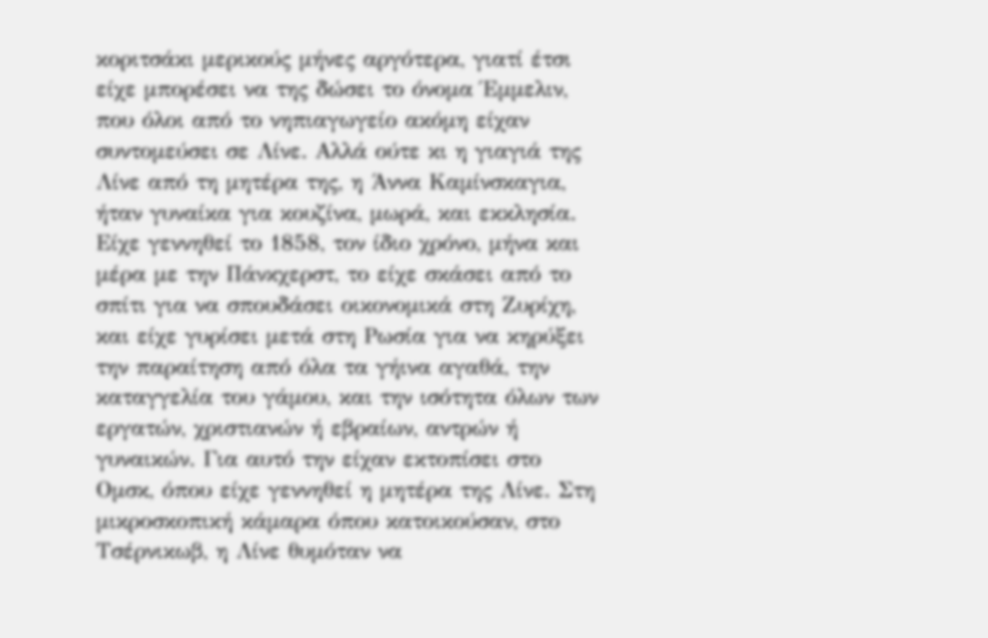κοριτσάκι μερικούς μήνες αργότερα, γιατί έτσι είχε μπορέσει να της δώσει το όνομα Έμμελιν, που όλοι από το νηπιαγωγείο ακόμη είχαν συντομεύσει σε Λίνε. Αλλά ούτε κι η γιαγιά της Λίνε από τη μητέρα της, η Άννα Καμίνσκαγια, ήταν γυναίκα για κουζίνα, μωρά, και εκκλησία. Είχε γεννηθεί το 1858, τον ίδιο χρόνο, μήνα και μέρα με την Πάνκχερστ, το είχε σκάσει από το σπίτι για να σπουδάσει οικονομικά στη Ζυρίχη, και είχε γυρίσει μετά στη Ρωσία για να κηρύξει την παραίτηση από όλα τα γήινα αγαθά, την καταγγελία του γάμου, και την ισότητα όλων των εργατών, χριστιανών ή εβραίων, αντρών ή γυναικών. Για αυτό την είχαν εκτοπίσει στο Ομσκ, όπου είχε γεννηθεί η μητέρα της Λίνε. Στη μικροσκοπική κάμαρα όπου κατοικούσαν, στο Τσέρνικωβ, η Λίνε θυμόταν να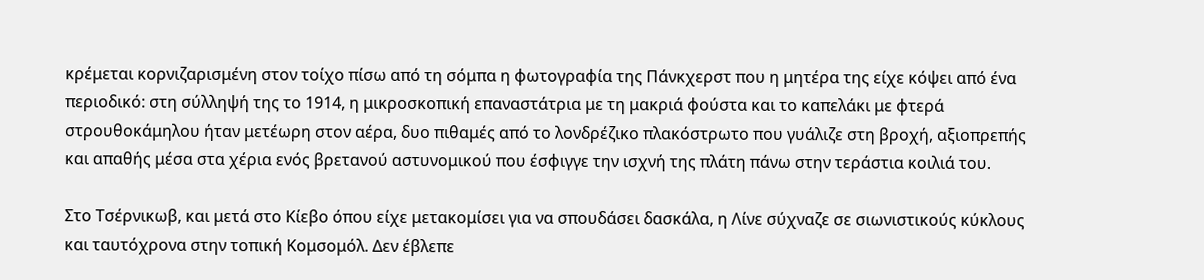κρέμεται κορνιζαρισμένη στον τοίχο πίσω από τη σόμπα η φωτογραφία της Πάνκχερστ που η μητέρα της είχε κόψει από ένα περιοδικό: στη σύλληψή της το 1914, η μικροσκοπική επαναστάτρια με τη μακριά φούστα και το καπελάκι με φτερά στρουθοκάμηλου ήταν μετέωρη στον αέρα, δυο πιθαμές από το λονδρέζικο πλακόστρωτο που γυάλιζε στη βροχή, αξιοπρεπής και απαθής μέσα στα χέρια ενός βρετανού αστυνομικού που έσφιγγε την ισχνή της πλάτη πάνω στην τεράστια κοιλιά του.

Στο Τσέρνικωβ, και μετά στο Κίεβο όπου είχε μετακομίσει για να σπουδάσει δασκάλα, η Λίνε σύχναζε σε σιωνιστικούς κύκλους και ταυτόχρονα στην τοπική Κομσομόλ. Δεν έβλεπε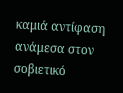καμιά αντίφαση ανάμεσα στον σοβιετικό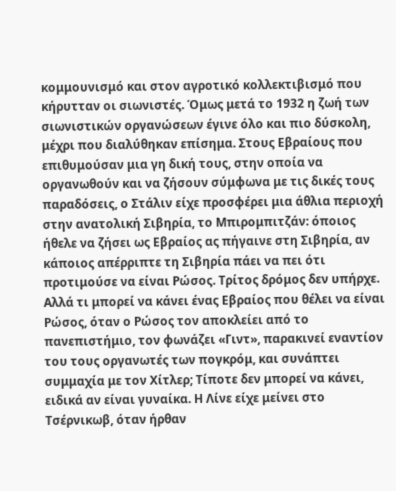κομμουνισμό και στον αγροτικό κολλεκτιβισμό που κήρυτταν οι σιωνιστές. Όμως μετά το 1932 η ζωή των σιωνιστικών οργανώσεων έγινε όλο και πιο δύσκολη, μέχρι που διαλύθηκαν επίσημα. Στους Εβραίους που επιθυμούσαν μια γη δική τους, στην οποία να οργανωθούν και να ζήσουν σύμφωνα με τις δικές τους παραδόσεις, ο Στάλιν είχε προσφέρει μια άθλια περιοχή στην ανατολική Σιβηρία, το Μπιρομπιτζάν: όποιος ήθελε να ζήσει ως Εβραίος ας πήγαινε στη Σιβηρία, αν κάποιος απέρριπτε τη Σιβηρία πάει να πει ότι προτιμούσε να είναι Ρώσος. Τρίτος δρόμος δεν υπήρχε. Αλλά τι μπορεί να κάνει ένας Εβραίος που θέλει να είναι Ρώσος, όταν ο Ρώσος τον αποκλείει από το πανεπιστήμιο, τον φωνάζει «Γιντ», παρακινεί εναντίον του τους οργανωτές των πογκρόμ, και συνάπτει συμμαχία με τον Χίτλερ; Τίποτε δεν μπορεί να κάνει, ειδικά αν είναι γυναίκα. Η Λίνε είχε μείνει στο Τσέρνικωβ, όταν ήρθαν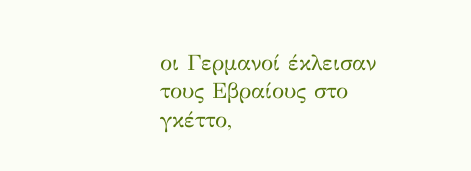οι Γερμανοί έκλεισαν τους Εβραίους στο γκέττο,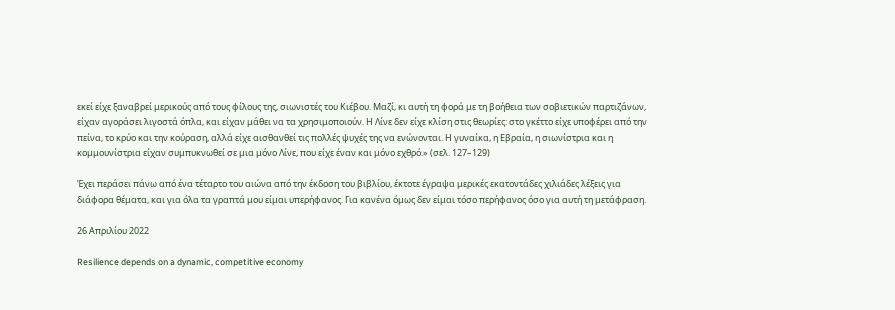εκεί είχε ξαναβρεί μερικούς από τους φίλους της, σιωνιστές του Κιέβου. Μαζί, κι αυτή τη φορά με τη βοήθεια των σοβιετικών παρτιζάνων, είχαν αγοράσει λιγοστά όπλα, και είχαν μάθει να τα χρησιμοποιούν. Η Λίνε δεν είχε κλίση στις θεωρίες: στο γκέττο είχε υποφέρει από την πείνα, το κρύο και την κούραση, αλλά είχε αισθανθεί τις πολλές ψυχές της να ενώνονται. Η γυναίκα, η Εβραία, η σιωνίστρια και η κομμουνίστρια είχαν συμπυκνωθεί σε μια μόνο Λίνε, που είχε έναν και μόνο εχθρό.» (σελ. 127–129)

Έχει περάσει πάνω από ένα τέταρτο του αιώνα από την έκδοση του βιβλίου, έκτοτε έγραψα μερικές εκατοντάδες χιλιάδες λέξεις για διάφορα θέματα, και για όλα τα γραπτά μου είμαι υπερήφανος. Για κανένα όμως δεν είμαι τόσο περήφανος όσο για αυτή τη μετάφραση.

26 Απριλίου 2022

Resilience depends on a dynamic, competitive economy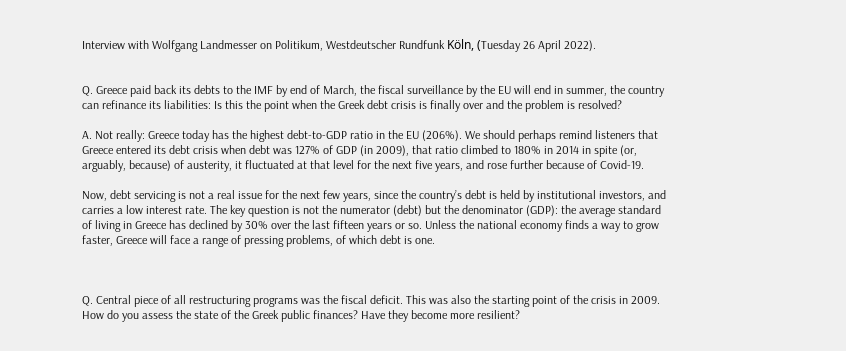Interview with Wolfgang Landmesser on Politikum, Westdeutscher Rundfunk Köln, (Tuesday 26 April 2022).


Q. Greece paid back its debts to the IMF by end of March, the fiscal surveillance by the EU will end in summer, the country can refinance its liabilities: Is this the point when the Greek debt crisis is finally over and the problem is resolved?

A. Not really: Greece today has the highest debt-to-GDP ratio in the EU (206%). We should perhaps remind listeners that Greece entered its debt crisis when debt was 127% of GDP (in 2009), that ratio climbed to 180% in 2014 in spite (or, arguably, because) of austerity, it fluctuated at that level for the next five years, and rose further because of Covid-19.

Now, debt servicing is not a real issue for the next few years, since the country’s debt is held by institutional investors, and carries a low interest rate. The key question is not the numerator (debt) but the denominator (GDP): the average standard of living in Greece has declined by 30% over the last fifteen years or so. Unless the national economy finds a way to grow faster, Greece will face a range of pressing problems, of which debt is one.



Q. Central piece of all restructuring programs was the fiscal deficit. This was also the starting point of the crisis in 2009. How do you assess the state of the Greek public finances? Have they become more resilient?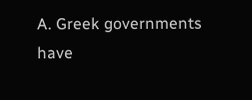A. Greek governments have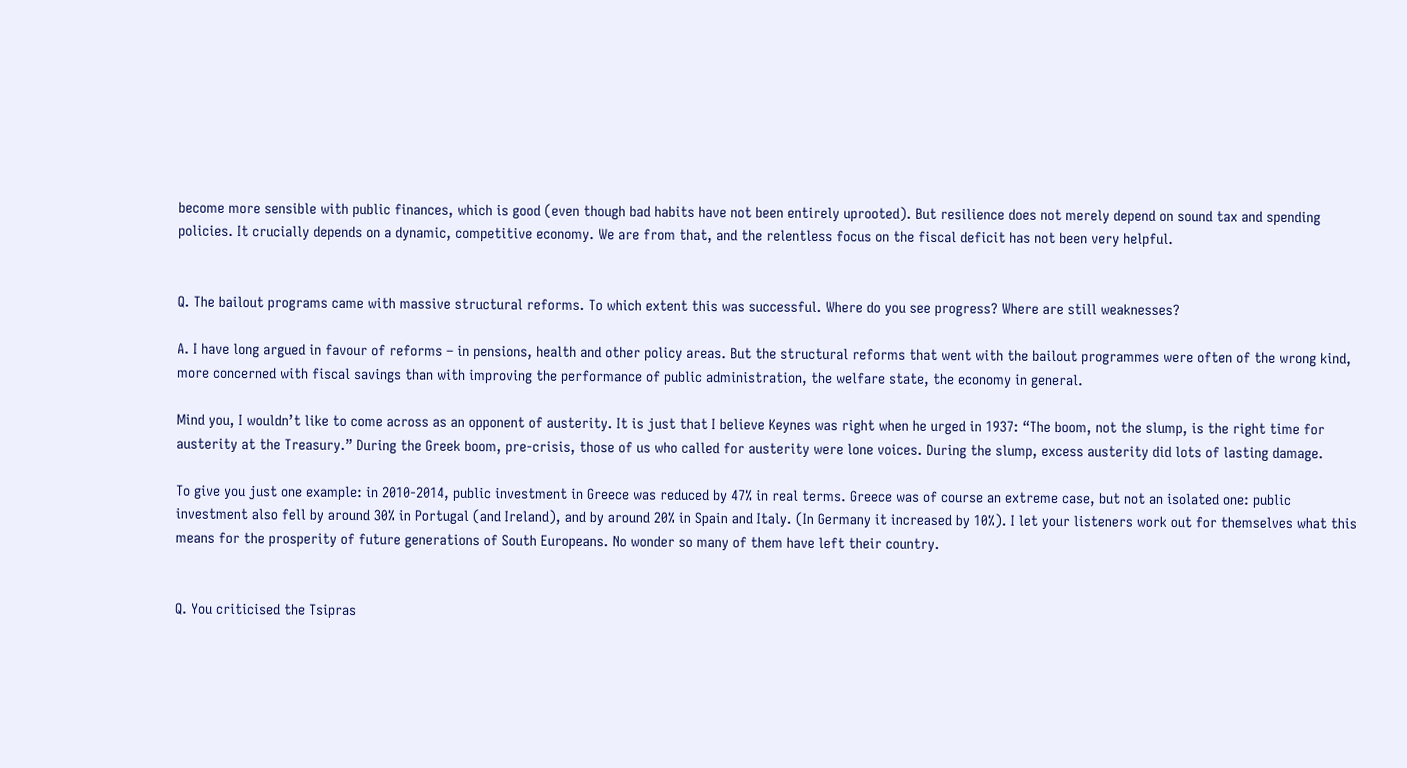become more sensible with public finances, which is good (even though bad habits have not been entirely uprooted). But resilience does not merely depend on sound tax and spending policies. It crucially depends on a dynamic, competitive economy. We are from that, and the relentless focus on the fiscal deficit has not been very helpful.


Q. The bailout programs came with massive structural reforms. To which extent this was successful. Where do you see progress? Where are still weaknesses?

A. I have long argued in favour of reforms – in pensions, health and other policy areas. But the structural reforms that went with the bailout programmes were often of the wrong kind, more concerned with fiscal savings than with improving the performance of public administration, the welfare state, the economy in general.

Mind you, I wouldn’t like to come across as an opponent of austerity. It is just that I believe Keynes was right when he urged in 1937: “The boom, not the slump, is the right time for austerity at the Treasury.” During the Greek boom, pre-crisis, those of us who called for austerity were lone voices. During the slump, excess austerity did lots of lasting damage.

To give you just one example: in 2010-2014, public investment in Greece was reduced by 47% in real terms. Greece was of course an extreme case, but not an isolated one: public investment also fell by around 30% in Portugal (and Ireland), and by around 20% in Spain and Italy. (In Germany it increased by 10%). I let your listeners work out for themselves what this means for the prosperity of future generations of South Europeans. No wonder so many of them have left their country.


Q. You criticised the Tsipras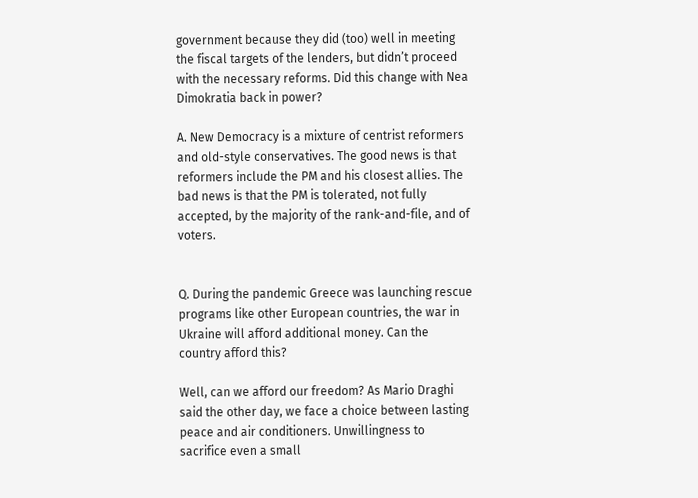government because they did (too) well in meeting the fiscal targets of the lenders, but didn’t proceed with the necessary reforms. Did this change with Nea Dimokratia back in power?

A. New Democracy is a mixture of centrist reformers and old-style conservatives. The good news is that reformers include the PM and his closest allies. The bad news is that the PM is tolerated, not fully accepted, by the majority of the rank-and-file, and of voters.


Q. During the pandemic Greece was launching rescue programs like other European countries, the war in Ukraine will afford additional money. Can the country afford this?

Well, can we afford our freedom? As Mario Draghi said the other day, we face a choice between lasting peace and air conditioners. Unwillingness to sacrifice even a small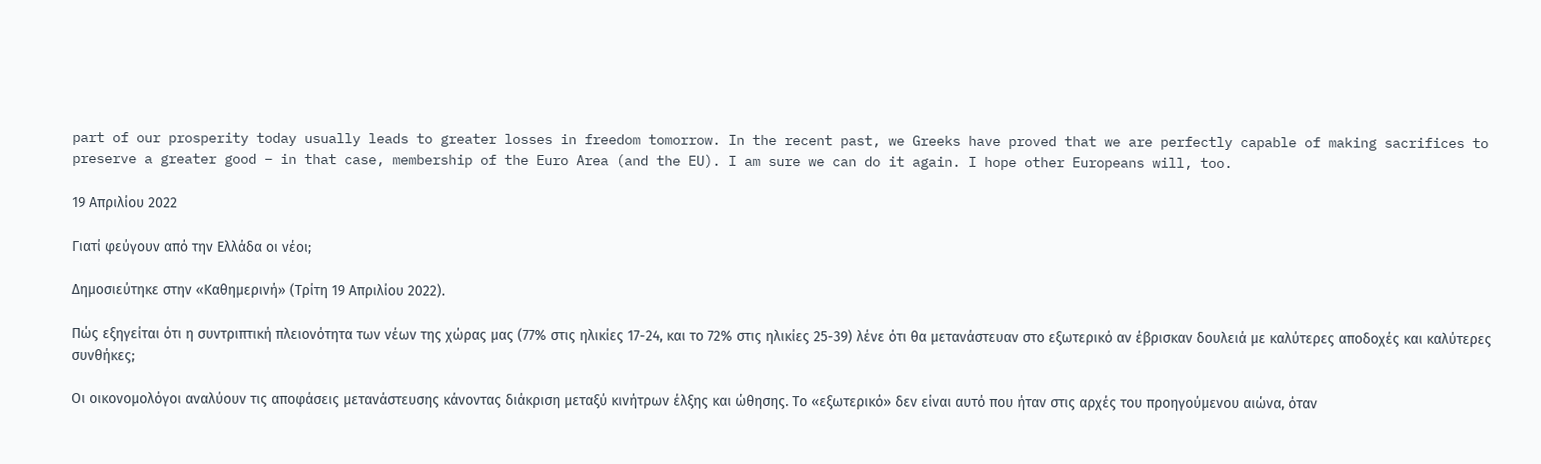part of our prosperity today usually leads to greater losses in freedom tomorrow. In the recent past, we Greeks have proved that we are perfectly capable of making sacrifices to preserve a greater good – in that case, membership of the Euro Area (and the EU). I am sure we can do it again. I hope other Europeans will, too.

19 Απριλίου 2022

Γιατί φεύγουν από την Ελλάδα οι νέοι;

Δημοσιεύτηκε στην «Καθημερινή» (Τρίτη 19 Απριλίου 2022).

Πώς εξηγείται ότι η συντριπτική πλειονότητα των νέων της χώρας μας (77% στις ηλικίες 17-24, και το 72% στις ηλικίες 25-39) λένε ότι θα μετανάστευαν στο εξωτερικό αν έβρισκαν δουλειά με καλύτερες αποδοχές και καλύτερες συνθήκες;

Οι οικονομολόγοι αναλύουν τις αποφάσεις μετανάστευσης κάνοντας διάκριση μεταξύ κινήτρων έλξης και ώθησης. Το «εξωτερικό» δεν είναι αυτό που ήταν στις αρχές του προηγούμενου αιώνα, όταν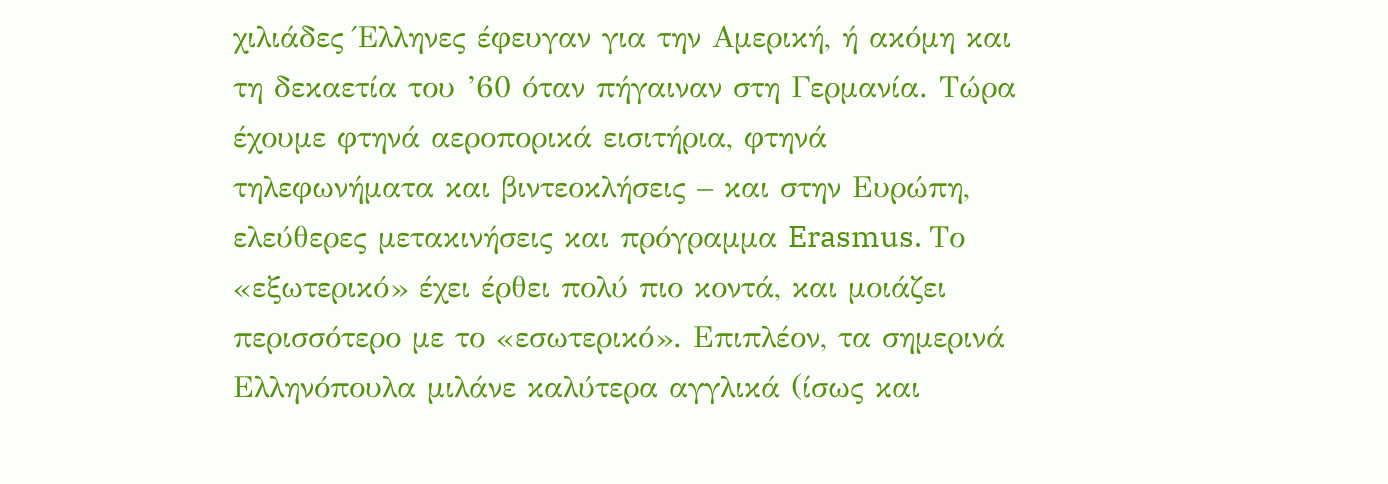χιλιάδες Έλληνες έφευγαν για την Αμερική, ή ακόμη και τη δεκαετία του ’60 όταν πήγαιναν στη Γερμανία. Τώρα έχουμε φτηνά αεροπορικά εισιτήρια, φτηνά τηλεφωνήματα και βιντεοκλήσεις – και στην Ευρώπη, ελεύθερες μετακινήσεις και πρόγραμμα Erasmus. Το «εξωτερικό» έχει έρθει πολύ πιο κοντά, και μοιάζει περισσότερο με το «εσωτερικό». Επιπλέον, τα σημερινά Ελληνόπουλα μιλάνε καλύτερα αγγλικά (ίσως και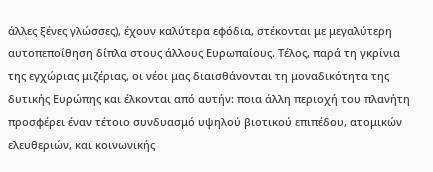άλλες ξένες γλώσσες), έχουν καλύτερα εφόδια, στέκονται με μεγαλύτερη αυτοπεποίθηση δίπλα στους άλλους Ευρωπαίους. Τέλος, παρά τη γκρίνια της εγχώριας μιζέριας, οι νέοι μας διαισθάνονται τη μοναδικότητα της δυτικής Ευρώπης και έλκονται από αυτήν: ποια άλλη περιοχή του πλανήτη προσφέρει έναν τέτοιο συνδυασμό υψηλού βιοτικού επιπέδου, ατομικών ελευθεριών, και κοινωνικής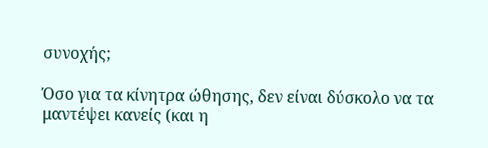συνοχής;

Όσο για τα κίνητρα ώθησης, δεν είναι δύσκολο να τα μαντέψει κανείς (και η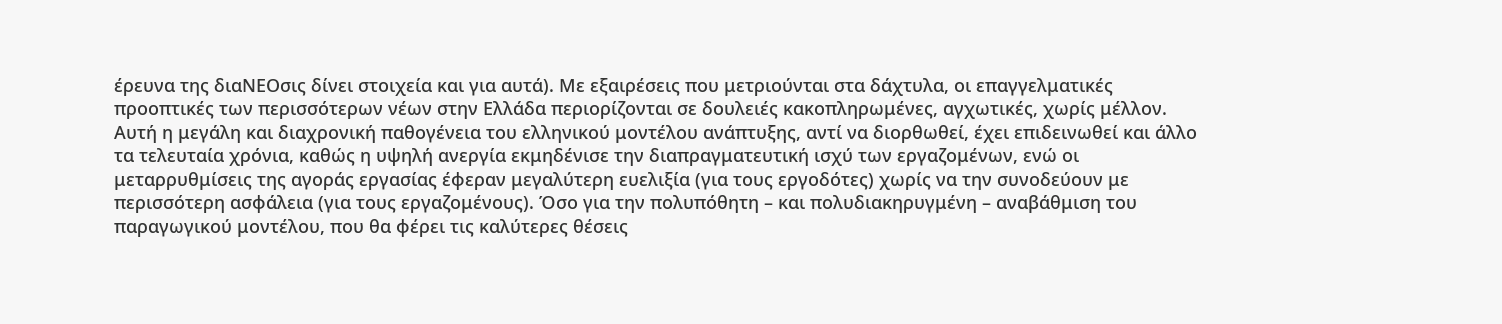έρευνα της διαΝΕΟσις δίνει στοιχεία και για αυτά). Με εξαιρέσεις που μετριούνται στα δάχτυλα, οι επαγγελματικές προοπτικές των περισσότερων νέων στην Ελλάδα περιορίζονται σε δουλειές κακοπληρωμένες, αγχωτικές, χωρίς μέλλον. Αυτή η μεγάλη και διαχρονική παθογένεια του ελληνικού μοντέλου ανάπτυξης, αντί να διορθωθεί, έχει επιδεινωθεί και άλλο τα τελευταία χρόνια, καθώς η υψηλή ανεργία εκμηδένισε την διαπραγματευτική ισχύ των εργαζομένων, ενώ οι μεταρρυθμίσεις της αγοράς εργασίας έφεραν μεγαλύτερη ευελιξία (για τους εργοδότες) χωρίς να την συνοδεύουν με περισσότερη ασφάλεια (για τους εργαζομένους). Όσο για την πολυπόθητη – και πολυδιακηρυγμένη – αναβάθμιση του παραγωγικού μοντέλου, που θα φέρει τις καλύτερες θέσεις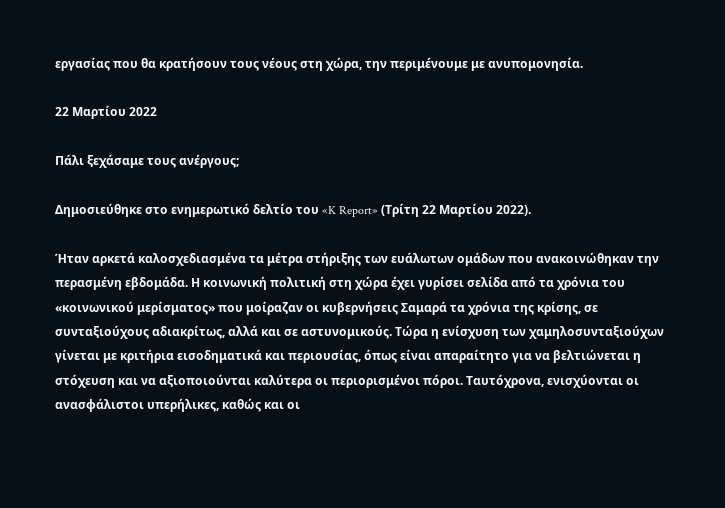εργασίας που θα κρατήσουν τους νέους στη χώρα, την περιμένουμε με ανυπομονησία.

22 Μαρτίου 2022

Πάλι ξεχάσαμε τους ανέργους;

Δημοσιεύθηκε στο ενημερωτικό δελτίο του «K Report» (Τρίτη 22 Μαρτίου 2022).

Ήταν αρκετά καλοσχεδιασμένα τα μέτρα στήριξης των ευάλωτων ομάδων που ανακοινώθηκαν την περασμένη εβδομάδα. Η κοινωνική πολιτική στη χώρα έχει γυρίσει σελίδα από τα χρόνια του «κοινωνικού μερίσματος» που μοίραζαν οι κυβερνήσεις Σαμαρά τα χρόνια της κρίσης, σε συνταξιούχους αδιακρίτως, αλλά και σε αστυνομικούς. Τώρα η ενίσχυση των χαμηλοσυνταξιούχων γίνεται με κριτήρια εισοδηματικά και περιουσίας, όπως είναι απαραίτητο για να βελτιώνεται η στόχευση και να αξιοποιούνται καλύτερα οι περιορισμένοι πόροι. Ταυτόχρονα, ενισχύονται οι ανασφάλιστοι υπερήλικες, καθώς και οι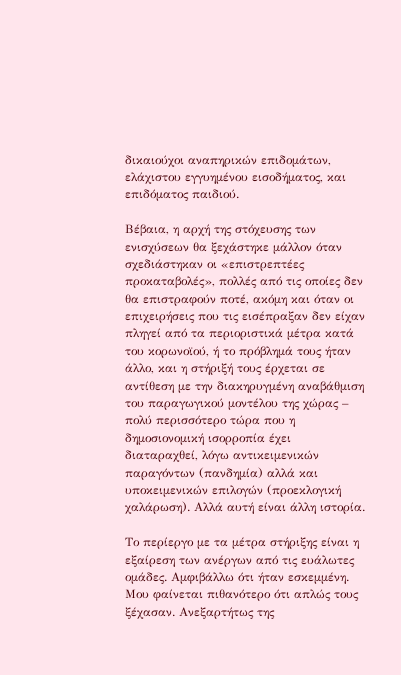δικαιούχοι αναπηρικών επιδομάτων, ελάχιστου εγγυημένου εισοδήματος, και επιδόματος παιδιού.

Βέβαια, η αρχή της στόχευσης των ενισχύσεων θα ξεχάστηκε μάλλον όταν σχεδιάστηκαν οι «επιστρεπτέες προκαταβολές», πολλές από τις οποίες δεν θα επιστραφούν ποτέ, ακόμη και όταν οι επιχειρήσεις που τις εισέπραξαν δεν είχαν πληγεί από τα περιοριστικά μέτρα κατά του κορωνοϊού, ή το πρόβλημά τους ήταν άλλο, και η στήριξή τους έρχεται σε αντίθεση με την διακηρυγμένη αναβάθμιση του παραγωγικού μοντέλου της χώρας – πολύ περισσότερο τώρα που η δημοσιονομική ισορροπία έχει διαταραχθεί, λόγω αντικειμενικών παραγόντων (πανδημία) αλλά και υποκειμενικών επιλογών (προεκλογική χαλάρωση). Αλλά αυτή είναι άλλη ιστορία.

Το περίεργο με τα μέτρα στήριξης είναι η εξαίρεση των ανέργων από τις ευάλωτες ομάδες. Αμφιβάλλω ότι ήταν εσκεμμένη. Μου φαίνεται πιθανότερο ότι απλώς τους ξέχασαν. Ανεξαρτήτως της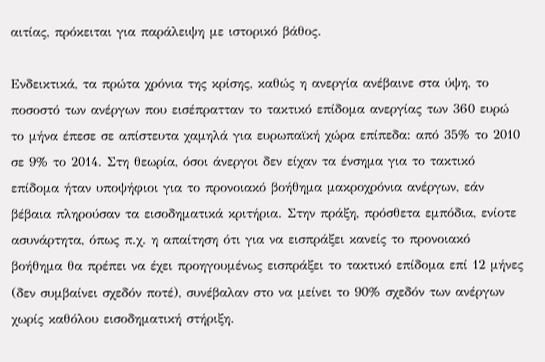αιτίας, πρόκειται για παράλειψη με ιστορικό βάθος.

Ενδεικτικά, τα πρώτα χρόνια της κρίσης, καθώς η ανεργία ανέβαινε στα ύψη, το ποσοστό των ανέργων που εισέπρατταν το τακτικό επίδομα ανεργίας των 360 ευρώ το μήνα έπεσε σε απίστευτα χαμηλά για ευρωπαϊκή χώρα επίπεδα: από 35% το 2010 σε 9% το 2014. Στη θεωρία, όσοι άνεργοι δεν είχαν τα ένσημα για το τακτικό επίδομα ήταν υποψήφιοι για το προνοιακό βοήθημα μακροχρόνια ανέργων, εάν βέβαια πληρούσαν τα εισοδηματικά κριτήρια. Στην πράξη, πρόσθετα εμπόδια, ενίοτε ασυνάρτητα, όπως π.χ. η απαίτηση ότι για να εισπράξει κανείς το προνοιακό βοήθημα θα πρέπει να έχει προηγουμένως εισπράξει το τακτικό επίδομα επί 12 μήνες (δεν συμβαίνει σχεδόν ποτέ), συνέβαλαν στο να μείνει το 90% σχεδόν των ανέργων χωρίς καθόλου εισοδηματική στήριξη.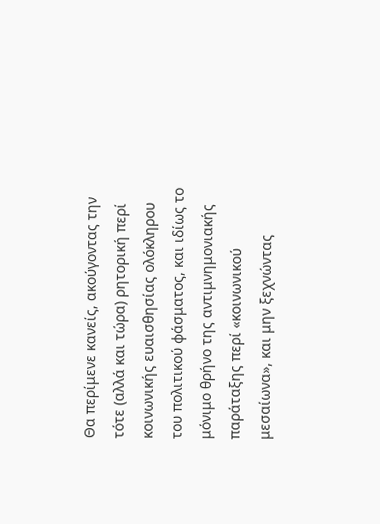Θα περίμενε κανείς, ακούγοντας την τότε (αλλά και τώρα) ρητορική περί κοινωνικής ευαισθησίας ολόκληρου του πολιτικού φάσματος, και ιδίως το μόνιμο θρήνο της αντιμνημονιακής παράταξης περί «κοινωνικού μεσαίωνα», και μην ξεχνώντας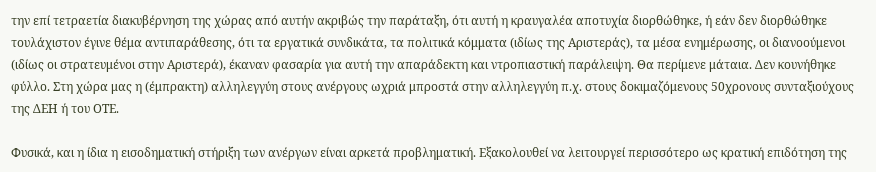την επί τετραετία διακυβέρνηση της χώρας από αυτήν ακριβώς την παράταξη, ότι αυτή η κραυγαλέα αποτυχία διορθώθηκε, ή εάν δεν διορθώθηκε τουλάχιστον έγινε θέμα αντιπαράθεσης, ότι τα εργατικά συνδικάτα, τα πολιτικά κόμματα (ιδίως της Αριστεράς), τα μέσα ενημέρωσης, οι διανοούμενοι (ιδίως οι στρατευμένοι στην Αριστερά), έκαναν φασαρία για αυτή την απαράδεκτη και ντροπιαστική παράλειψη. Θα περίμενε μάταια. Δεν κουνήθηκε φύλλο. Στη χώρα μας η (έμπρακτη) αλληλεγγύη στους ανέργους ωχριά μπροστά στην αλληλεγγύη π.χ. στους δοκιμαζόμενους 50χρονους συνταξιούχους της ΔΕΗ ή του ΟΤΕ.

Φυσικά, και η ίδια η εισοδηματική στήριξη των ανέργων είναι αρκετά προβληματική. Εξακολουθεί να λειτουργεί περισσότερο ως κρατική επιδότηση της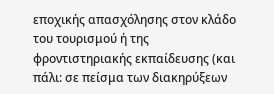εποχικής απασχόλησης στον κλάδο του τουρισμού ή της φροντιστηριακής εκπαίδευσης (και πάλι: σε πείσμα των διακηρύξεων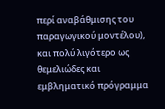περί αναβάθμισης του παραγωγικού μοντέλου), και πολύ λιγότερο ως θεμελιώδες και εμβληματικό πρόγραμμα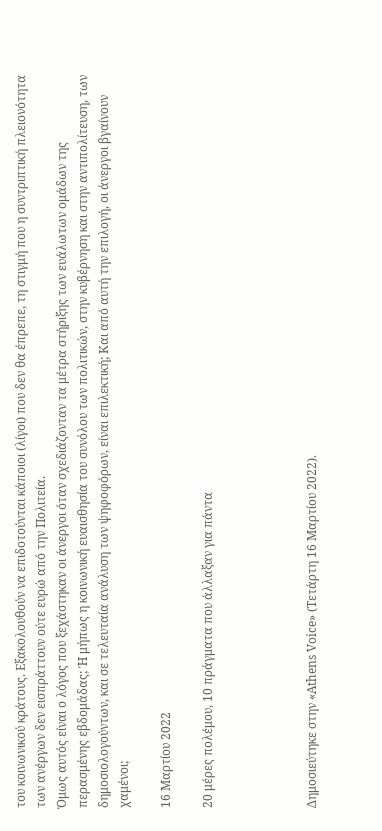του κοινωνικού κράτους. Εξακολουθούν να επιδοτούνται κάποιοι (λίγοι) που δεν θα έπρεπε, τη στιγμή που η συντριπτική πλειονότητα των ανέργων δεν εισπράττουν ούτε ευρώ από την Πολιτεία.
Όμως αυτός είναι ο λόγος που ξεχάστηκαν οι άνεργοι όταν σχεδιάζονταν τα μέτρα στήριξης των ευάλωτων ομάδων της περασμένης εβδομάδας; Ή μήπως η κοινωνική ευαισθησία του συνόλου των πολιτικών, στην κυβέρνηση και στην αντιπολίτευση, των δημοσιολογούντων, και σε τελευταία ανάλυση των ψηφοφόρων, είναι επιλεκτική; Και από αυτή την επιλογή, οι άνεργοι βγαίνουν χαμένοι;

16 Μαρτίου 2022

20 μέρες πολέμου, 10 πράγματα που άλλαξαν για πάντα




Δημοσιεύτηκε στην «Athens Voice» (Τετάρτη 16 Μαρτίου 2022).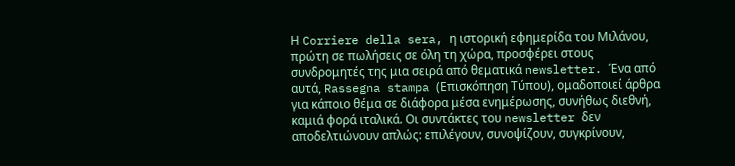Η Corriere della sera, η ιστορική εφημερίδα του Μιλάνου, πρώτη σε πωλήσεις σε όλη τη χώρα, προσφέρει στους συνδρομητές της μια σειρά από θεματικά newsletter. Ένα από αυτά, Rassegna stampa (Επισκόπηση Τύπου), ομαδοποιεί άρθρα για κάποιο θέμα σε διάφορα μέσα ενημέρωσης, συνήθως διεθνή, καμιά φορά ιταλικά. Οι συντάκτες του newsletter δεν αποδελτιώνουν απλώς: επιλέγουν, συνοψίζουν, συγκρίνουν,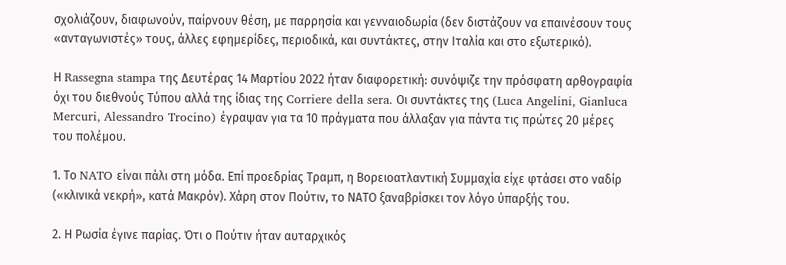σχολιάζουν, διαφωνούν, παίρνουν θέση, με παρρησία και γενναιοδωρία (δεν διστάζουν να επαινέσουν τους «ανταγωνιστές» τους, άλλες εφημερίδες, περιοδικά, και συντάκτες, στην Ιταλία και στο εξωτερικό).

Η Rassegna stampa της Δευτέρας 14 Μαρτίου 2022 ήταν διαφορετική: συνόψιζε την πρόσφατη αρθογραφία όχι του διεθνούς Τύπου αλλά της ίδιας της Corriere della sera. Οι συντάκτες της (Luca Angelini, Gianluca Mercuri, Alessandro Trocino) έγραψαν για τα 10 πράγματα που άλλαξαν για πάντα τις πρώτες 20 μέρες του πολέμου.

1. Το NATO είναι πάλι στη μόδα. Επί προεδρίας Τραμπ, η Βορειοατλαντική Συμμαχία είχε φτάσει στο ναδίρ («κλινικά νεκρή», κατά Μακρόν). Χάρη στον Πούτιν, το ΝΑΤΟ ξαναβρίσκει τον λόγο ύπαρξής του.

2. Η Ρωσία έγινε παρίας. Ότι ο Πούτιν ήταν αυταρχικός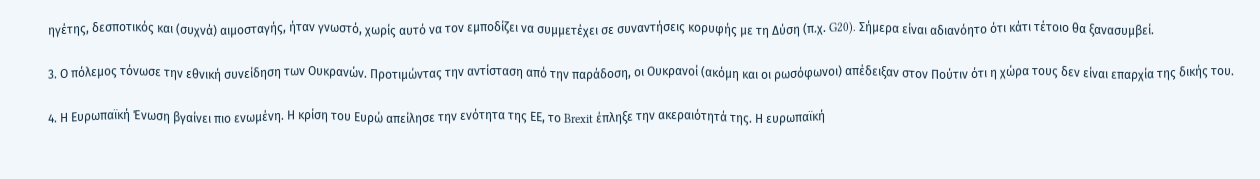ηγέτης, δεσποτικός και (συχνά) αιμοσταγής, ήταν γνωστό, χωρίς αυτό να τον εμποδίζει να συμμετέχει σε συναντήσεις κορυφής με τη Δύση (π.χ. G20). Σήμερα είναι αδιανόητο ότι κάτι τέτοιο θα ξανασυμβεί.

3. Ο πόλεμος τόνωσε την εθνική συνείδηση των Ουκρανών. Προτιμώντας την αντίσταση από την παράδοση, οι Ουκρανοί (ακόμη και οι ρωσόφωνοι) απέδειξαν στον Πούτιν ότι η χώρα τους δεν είναι επαρχία της δικής του.

4. Η Ευρωπαϊκή Ένωση βγαίνει πιο ενωμένη. Η κρίση του Ευρώ απείλησε την ενότητα της ΕΕ, το Brexit έπληξε την ακεραιότητά της. Η ευρωπαϊκή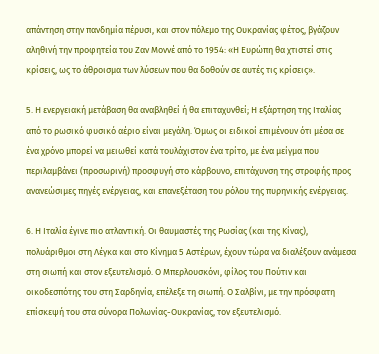απάντηση στην πανδημία πέρυσι, και στον πόλεμο της Ουκρανίας φέτος, βγάζουν αληθινή την προφητεία του Ζαν Μοννέ από το 1954: «Η Ευρώπη θα χτιστεί στις κρίσεις, ως το άθροισμα των λύσεων που θα δοθούν σε αυτές τις κρίσεις».

5. Η ενεργειακή μετάβαση θα αναβληθεί ή θα επιταχυνθεί; Η εξάρτηση της Ιταλίας από το ρωσικό φυσικό αέριο είναι μεγάλη. Όμως οι ειδικοί επιμένουν ότι μέσα σε ένα χρόνο μπορεί να μειωθεί κατά τουλάχιστον ένα τρίτο, με ένα μείγμα που περιλαμβάνει (προσωρινή) προσφυγή στο κάρβουνο, επιτάχυνση της στροφής προς ανανεώσιμες πηγές ενέργειας, και επανεξέταση του ρόλου της πυρηνικής ενέργειας.

6. Η Ιταλία έγινε πιο ατλαντική. Οι θαυμαστές της Ρωσίας (και της Κίνας), πολυάριθμοι στη Λέγκα και στο Κίνημα 5 Αστέρων, έχουν τώρα να διαλέξουν ανάμεσα στη σιωπή και στον εξευτελισμό. Ο Μπερλουσκόνι, φίλος του Πούτιν και οικοδεσπότης του στη Σαρδηνία, επέλεξε τη σιωπή. Ο Σαλβίνι, με την πρόσφατη επίσκεψή του στα σύνορα Πολωνίας-Ουκρανίας, τον εξευτελισμό.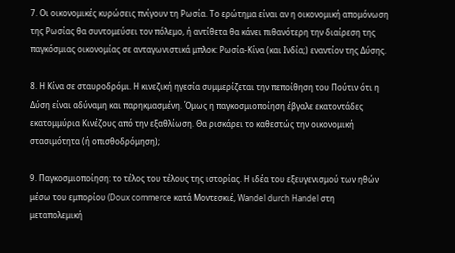7. Οι οικονομικές κυρώσεις πνίγουν τη Ρωσία. Το ερώτημα είναι αν η οικονομική απομόνωση της Ρωσίας θα συντομεύσει τον πόλεμο, ή αντίθετα θα κάνει πιθανότερη την διαίρεση της παγκόσμιας οικονομίας σε ανταγωνιστικά μπλοκ: Ρωσία-Κίνα (και Ινδία;) εναντίον της Δύσης.

8. Η Κίνα σε σταυροδρόμι. Η κινεζική ηγεσία συμμερίζεται την πεποίθηση του Πούτιν ότι η Δύση είναι αδύναμη και παρηκμασμένη. Όμως η παγκοσμιοποίηση έβγαλε εκατοντάδες εκατομμύρια Κινέζους από την εξαθλίωση. Θα ρισκάρει το καθεστώς την οικονομική στασιμότητα (ή οπισθοδρόμηση);

9. Παγκοσμιοποίηση: το τέλος του τέλους της ιστορίας. Η ιδέα του εξευγενισμού των ηθών μέσω του εμπορίου (Doux commerce κατά Μοντεσκιέ, Wandel durch Handel στη μεταπολεμική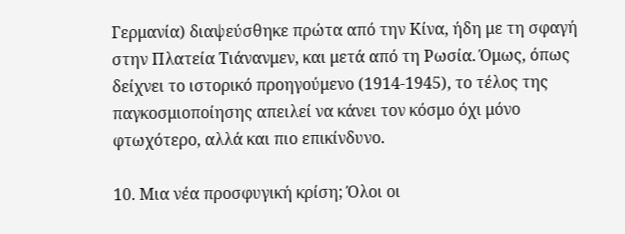Γερμανία) διαψεύσθηκε πρώτα από την Κίνα, ήδη με τη σφαγή στην Πλατεία Τιάνανμεν, και μετά από τη Ρωσία. Όμως, όπως δείχνει το ιστορικό προηγούμενο (1914-1945), το τέλος της παγκοσμιοποίησης απειλεί να κάνει τον κόσμο όχι μόνο φτωχότερο, αλλά και πιο επικίνδυνο.

10. Μια νέα προσφυγική κρίση; Όλοι οι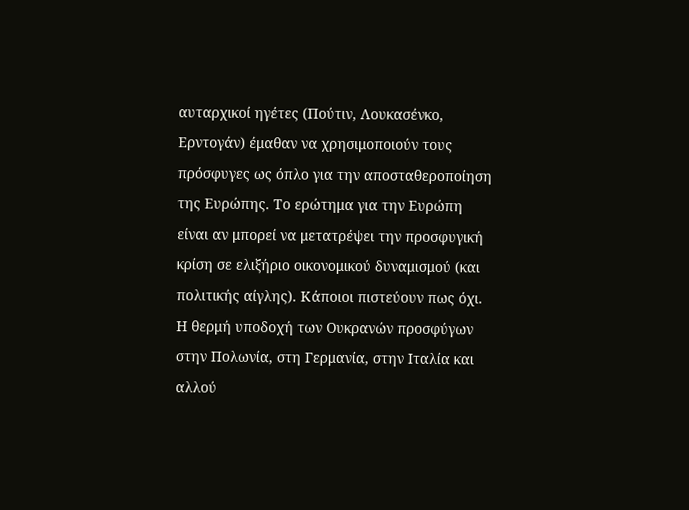αυταρχικοί ηγέτες (Πούτιν, Λουκασένκο, Ερντογάν) έμαθαν να χρησιμοποιούν τους πρόσφυγες ως όπλο για την αποσταθεροποίηση της Ευρώπης. Το ερώτημα για την Ευρώπη είναι αν μπορεί να μετατρέψει την προσφυγική κρίση σε ελιξήριο οικονομικού δυναμισμού (και πολιτικής αίγλης). Κάποιοι πιστεύουν πως όχι. Η θερμή υποδοχή των Ουκρανών προσφύγων στην Πολωνία, στη Γερμανία, στην Ιταλία και αλλού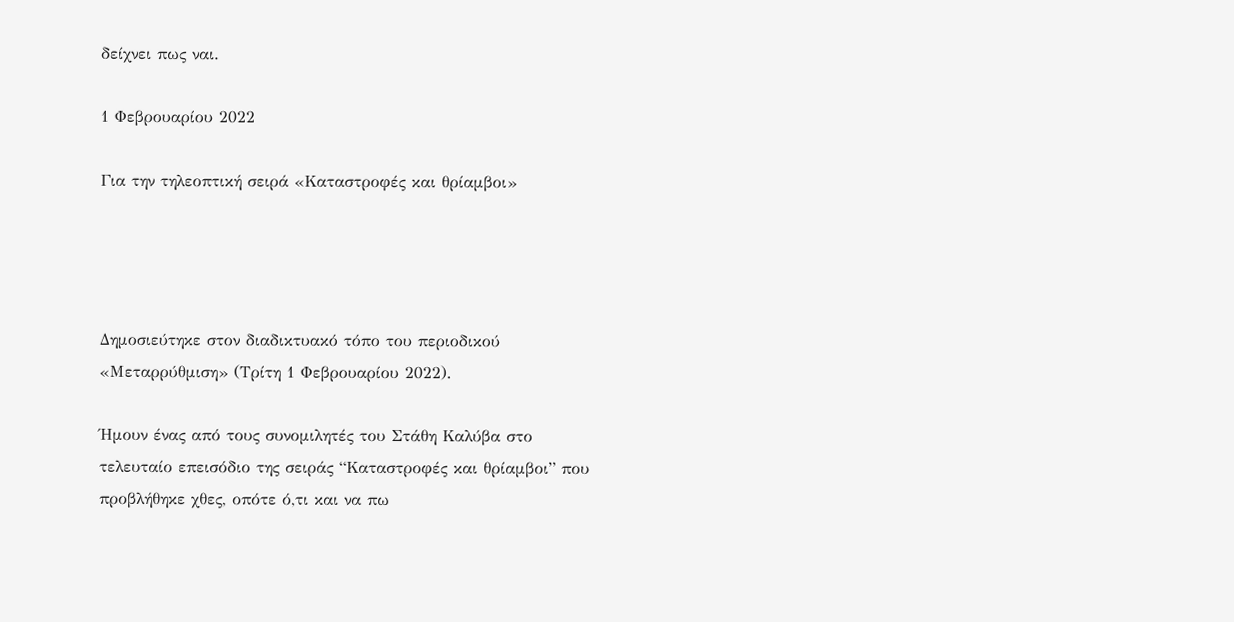δείχνει πως ναι.

1 Φεβρουαρίου 2022

Για την τηλεοπτική σειρά «Καταστροφές και θρίαμβοι»




Δημοσιεύτηκε στον διαδικτυακό τόπο του περιοδικού «Μεταρρύθμιση» (Τρίτη 1 Φεβρουαρίου 2022).

Ήμουν ένας από τους συνομιλητές του Στάθη Καλύβα στο τελευταίο επεισόδιο της σειράς “Καταστροφές και θρίαμβοι” που προβλήθηκε χθες, οπότε ό,τι και να πω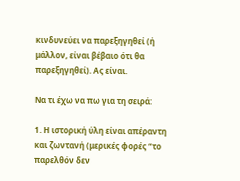κινδυνεύει να παρεξηγηθεί (ή μάλλον, είναι βέβαιο ότι θα παρεξηγηθεί). Ας είναι.

Να τι έχω να πω για τη σειρά:

1. Η ιστορική ύλη είναι απέραντη και ζωντανή (μερικές φορές “το παρελθόν δεν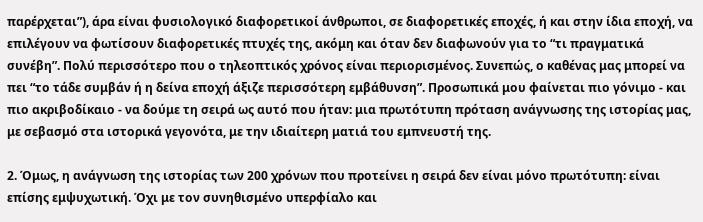παρέρχεται”), άρα είναι φυσιολογικό διαφορετικοί άνθρωποι, σε διαφορετικές εποχές, ή και στην ίδια εποχή, να επιλέγουν να φωτίσουν διαφορετικές πτυχές της, ακόμη και όταν δεν διαφωνούν για το “τι πραγματικά συνέβη”. Πολύ περισσότερο που ο τηλεοπτικός χρόνος είναι περιορισμένος. Συνεπώς, ο καθένας μας μπορεί να πει “το τάδε συμβάν ή η δείνα εποχή άξιζε περισσότερη εμβάθυνση”. Προσωπικά μου φαίνεται πιο γόνιμο - και πιο ακριβοδίκαιο - να δούμε τη σειρά ως αυτό που ήταν: μια πρωτότυπη πρόταση ανάγνωσης της ιστορίας μας, με σεβασμό στα ιστορικά γεγονότα, με την ιδιαίτερη ματιά του εμπνευστή της.

2. Όμως, η ανάγνωση της ιστορίας των 200 χρόνων που προτείνει η σειρά δεν είναι μόνο πρωτότυπη: είναι επίσης εμψυχωτική. Όχι με τον συνηθισμένο υπερφίαλο και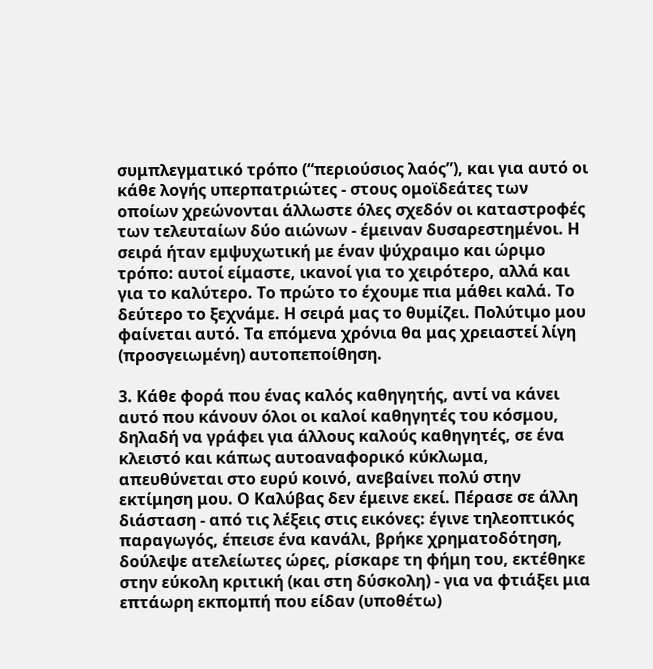συμπλεγματικό τρόπο (“περιούσιος λαός”), και για αυτό οι κάθε λογής υπερπατριώτες - στους ομοϊδεάτες των οποίων χρεώνονται άλλωστε όλες σχεδόν οι καταστροφές των τελευταίων δύο αιώνων - έμειναν δυσαρεστημένοι. Η σειρά ήταν εμψυχωτική με έναν ψύχραιμο και ώριμο τρόπο: αυτοί είμαστε, ικανοί για το χειρότερο, αλλά και για το καλύτερο. Το πρώτο το έχουμε πια μάθει καλά. Το δεύτερο το ξεχνάμε. Η σειρά μας το θυμίζει. Πολύτιμο μου φαίνεται αυτό. Τα επόμενα χρόνια θα μας χρειαστεί λίγη (προσγειωμένη) αυτοπεποίθηση.

3. Κάθε φορά που ένας καλός καθηγητής, αντί να κάνει αυτό που κάνουν όλοι οι καλοί καθηγητές του κόσμου, δηλαδή να γράφει για άλλους καλούς καθηγητές, σε ένα κλειστό και κάπως αυτοαναφορικό κύκλωμα, απευθύνεται στο ευρύ κοινό, ανεβαίνει πολύ στην εκτίμηση μου. Ο Καλύβας δεν έμεινε εκεί. Πέρασε σε άλλη διάσταση - από τις λέξεις στις εικόνες: έγινε τηλεοπτικός παραγωγός, έπεισε ένα κανάλι, βρήκε χρηματοδότηση, δούλεψε ατελείωτες ώρες, ρίσκαρε τη φήμη του, εκτέθηκε στην εύκολη κριτική (και στη δύσκολη) - για να φτιάξει μια επτάωρη εκπομπή που είδαν (υποθέτω)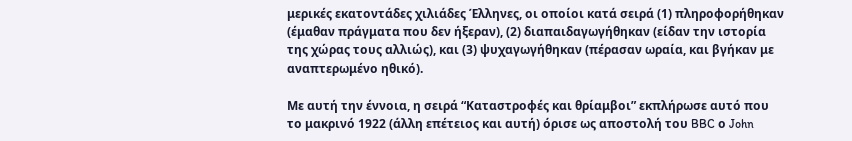μερικές εκατοντάδες χιλιάδες Έλληνες, οι οποίοι κατά σειρά (1) πληροφορήθηκαν (έμαθαν πράγματα που δεν ήξεραν), (2) διαπαιδαγωγήθηκαν (είδαν την ιστορία της χώρας τους αλλιώς), και (3) ψυχαγωγήθηκαν (πέρασαν ωραία, και βγήκαν με αναπτερωμένο ηθικό).

Με αυτή την έννοια, η σειρά “Καταστροφές και θρίαμβοι” εκπλήρωσε αυτό που το μακρινό 1922 (άλλη επέτειος και αυτή) όρισε ως αποστολή του BBC ο John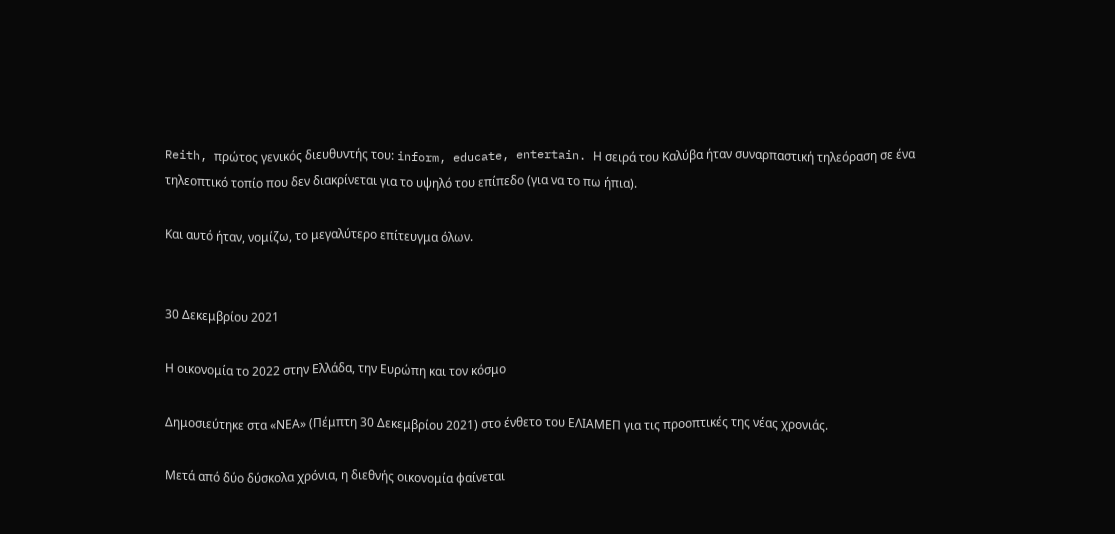Reith, πρώτος γενικός διευθυντής του: inform, educate, entertain. Η σειρά του Καλύβα ήταν συναρπαστική τηλεόραση σε ένα τηλεοπτικό τοπίο που δεν διακρίνεται για το υψηλό του επίπεδο (για να το πω ήπια).

Και αυτό ήταν, νομίζω, το μεγαλύτερο επίτευγμα όλων.


30 Δεκεμβρίου 2021

Η οικονομία το 2022 στην Ελλάδα, την Ευρώπη και τον κόσμο

Δημοσιεύτηκε στα «ΝΕΑ» (Πέμπτη 30 Δεκεμβρίου 2021) στο ένθετο του ΕΛΙΑΜΕΠ για τις προοπτικές της νέας χρονιάς.

Μετά από δύο δύσκολα χρόνια, η διεθνής οικονομία φαίνεται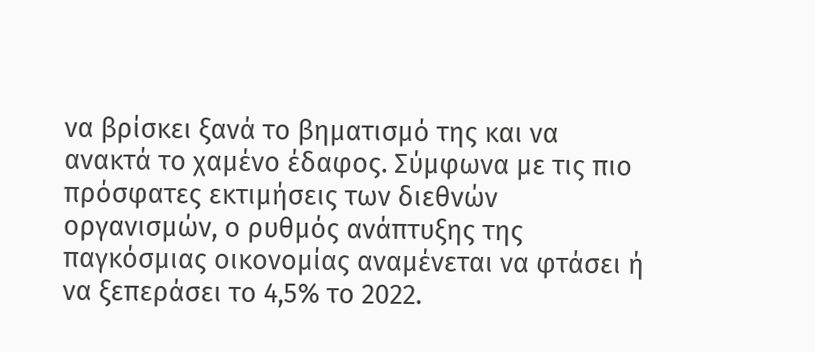να βρίσκει ξανά το βηματισμό της και να ανακτά το χαμένο έδαφος. Σύμφωνα με τις πιο πρόσφατες εκτιμήσεις των διεθνών οργανισμών, ο ρυθμός ανάπτυξης της παγκόσμιας οικονομίας αναμένεται να φτάσει ή να ξεπεράσει το 4,5% το 2022.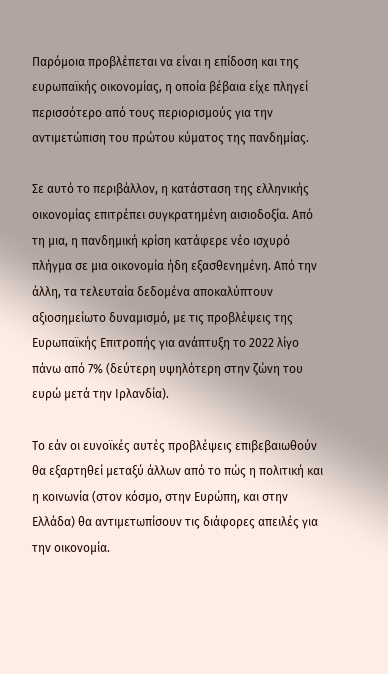Παρόμοια προβλέπεται να είναι η επίδοση και της ευρωπαϊκής οικονομίας, η οποία βέβαια είχε πληγεί περισσότερο από τους περιορισμούς για την αντιμετώπιση του πρώτου κύματος της πανδημίας.

Σε αυτό το περιβάλλον, η κατάσταση της ελληνικής οικονομίας επιτρέπει συγκρατημένη αισιοδοξία. Από τη μια, η πανδημική κρίση κατάφερε νέο ισχυρό πλήγμα σε μια οικονομία ήδη εξασθενημένη. Από την άλλη, τα τελευταία δεδομένα αποκαλύπτουν αξιοσημείωτο δυναμισμό, με τις προβλέψεις της Ευρωπαϊκής Επιτροπής για ανάπτυξη το 2022 λίγο πάνω από 7% (δεύτερη υψηλότερη στην ζώνη του ευρώ μετά την Ιρλανδία).

Το εάν οι ευνοϊκές αυτές προβλέψεις επιβεβαιωθούν θα εξαρτηθεί μεταξύ άλλων από το πώς η πολιτική και η κοινωνία (στον κόσμο, στην Ευρώπη, και στην Ελλάδα) θα αντιμετωπίσουν τις διάφορες απειλές για την οικονομία.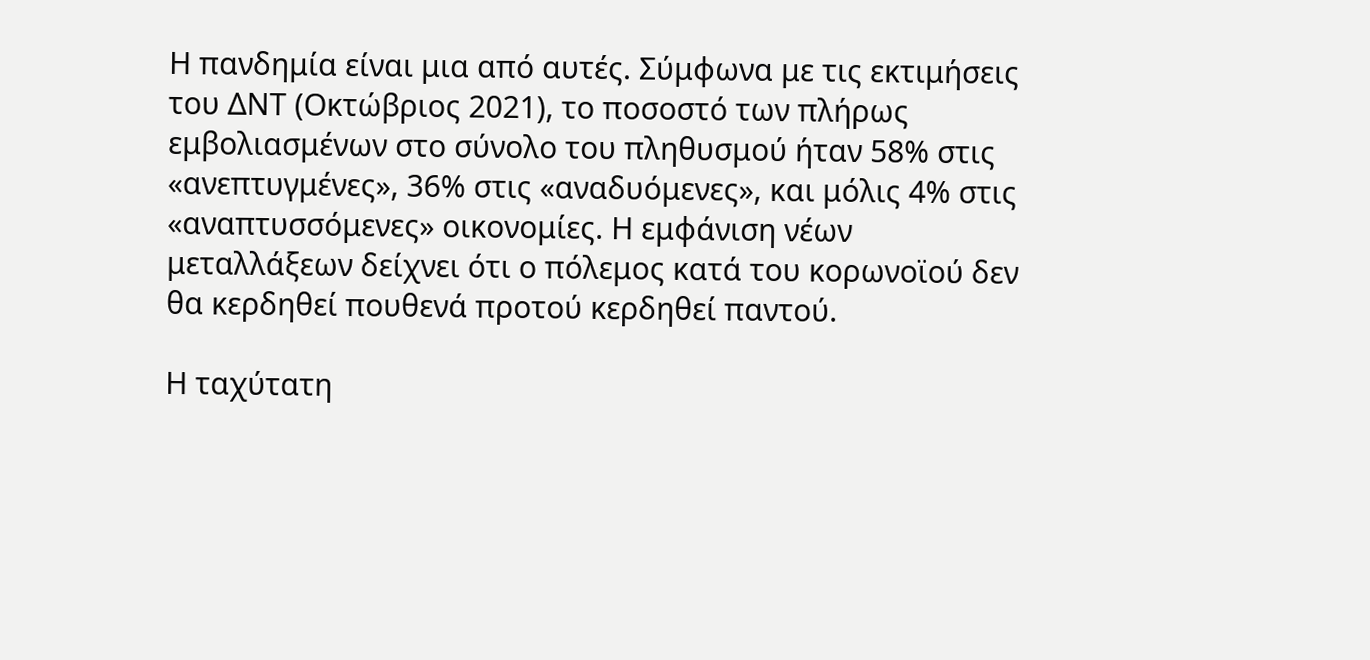Η πανδημία είναι μια από αυτές. Σύμφωνα με τις εκτιμήσεις του ΔΝΤ (Οκτώβριος 2021), το ποσοστό των πλήρως εμβολιασμένων στο σύνολο του πληθυσμού ήταν 58% στις «ανεπτυγμένες», 36% στις «αναδυόμενες», και μόλις 4% στις «αναπτυσσόμενες» οικονομίες. Η εμφάνιση νέων μεταλλάξεων δείχνει ότι ο πόλεμος κατά του κορωνοϊού δεν θα κερδηθεί πουθενά προτού κερδηθεί παντού.

Η ταχύτατη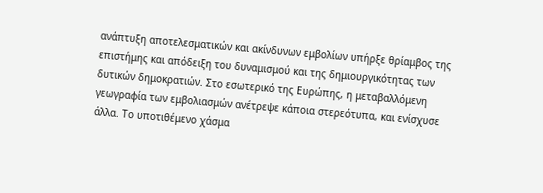ανάπτυξη αποτελεσματικών και ακίνδυνων εμβολίων υπήρξε θρίαμβος της επιστήμης και απόδειξη του δυναμισμού και της δημιουργικότητας των δυτικών δημοκρατιών. Στο εσωτερικό της Ευρώπης, η μεταβαλλόμενη γεωγραφία των εμβολιασμών ανέτρεψε κάποια στερεότυπα, και ενίσχυσε άλλα. Το υποτιθέμενο χάσμα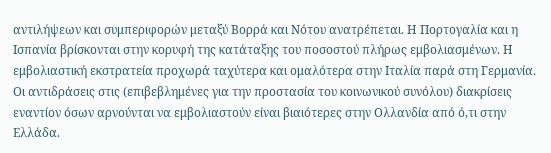αντιλήψεων και συμπεριφορών μεταξύ Βορρά και Νότου ανατρέπεται. Η Πορτογαλία και η Ισπανία βρίσκονται στην κορυφή της κατάταξης του ποσοστού πλήρως εμβολιασμένων. Η εμβολιαστική εκστρατεία προχωρά ταχύτερα και ομαλότερα στην Ιταλία παρά στη Γερμανία. Οι αντιδράσεις στις (επιβεβλημένες για την προστασία του κοινωνικού συνόλου) διακρίσεις εναντίον όσων αρνούνται να εμβολιαστούν είναι βιαιότερες στην Ολλανδία από ό,τι στην Ελλάδα.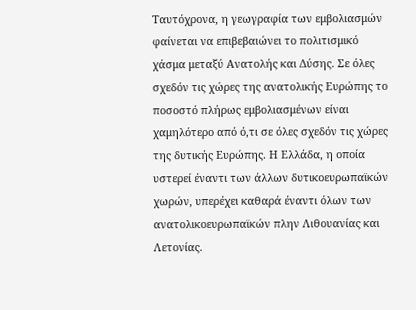Ταυτόχρονα, η γεωγραφία των εμβολιασμών φαίνεται να επιβεβαιώνει το πολιτισμικό χάσμα μεταξύ Ανατολής και Δύσης. Σε όλες σχεδόν τις χώρες της ανατολικής Ευρώπης το ποσοστό πλήρως εμβολιασμένων είναι χαμηλότερο από ό,τι σε όλες σχεδόν τις χώρες της δυτικής Ευρώπης. Η Ελλάδα, η οποία υστερεί έναντι των άλλων δυτικοευρωπαϊκών χωρών, υπερέχει καθαρά έναντι όλων των ανατολικοευρωπαϊκών πλην Λιθουανίας και Λετονίας.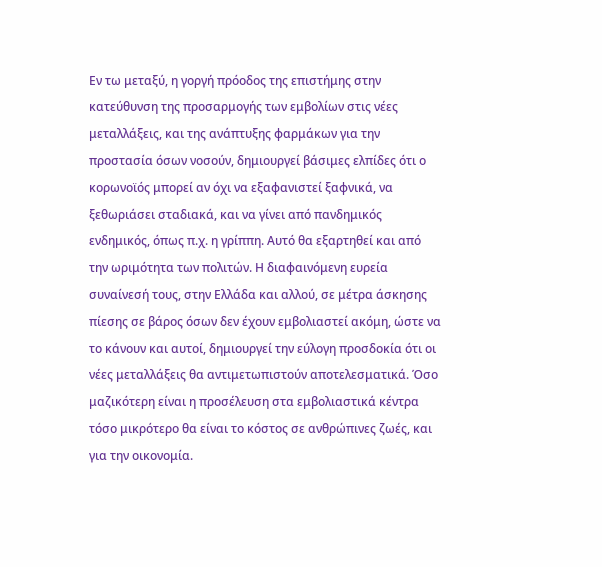Εν τω μεταξύ, η γοργή πρόοδος της επιστήμης στην κατεύθυνση της προσαρμογής των εμβολίων στις νέες μεταλλάξεις, και της ανάπτυξης φαρμάκων για την προστασία όσων νοσούν, δημιουργεί βάσιμες ελπίδες ότι ο κορωνοϊός μπορεί αν όχι να εξαφανιστεί ξαφνικά, να ξεθωριάσει σταδιακά, και να γίνει από πανδημικός ενδημικός, όπως π.χ. η γρίππη. Αυτό θα εξαρτηθεί και από την ωριμότητα των πολιτών. Η διαφαινόμενη ευρεία συναίνεσή τους, στην Ελλάδα και αλλού, σε μέτρα άσκησης πίεσης σε βάρος όσων δεν έχουν εμβολιαστεί ακόμη, ώστε να το κάνουν και αυτοί, δημιουργεί την εύλογη προσδοκία ότι οι νέες μεταλλάξεις θα αντιμετωπιστούν αποτελεσματικά. Όσο μαζικότερη είναι η προσέλευση στα εμβολιαστικά κέντρα τόσο μικρότερο θα είναι το κόστος σε ανθρώπινες ζωές, και για την οικονομία.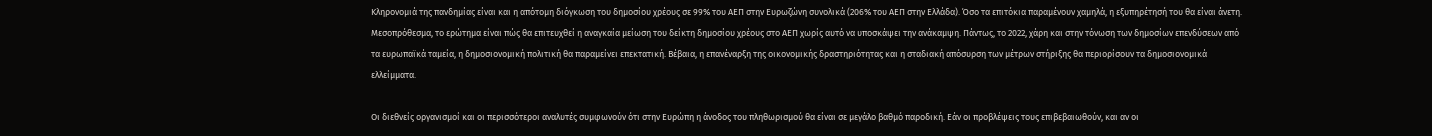Κληρονομιά της πανδημίας είναι και η απότομη διόγκωση του δημοσίου χρέους σε 99% του ΑΕΠ στην Ευρωζώνη συνολικά (206% του ΑΕΠ στην Ελλάδα). Όσο τα επιτόκια παραμένουν χαμηλά, η εξυπηρέτησή του θα είναι άνετη. Μεσοπρόθεσμα, το ερώτημα είναι πώς θα επιτευχθεί η αναγκαία μείωση του δείκτη δημοσίου χρέους στο ΑΕΠ χωρίς αυτό να υποσκάψει την ανάκαμψη. Πάντως, το 2022, χάρη και στην τόνωση των δημοσίων επενδύσεων από τα ευρωπαϊκά ταμεία, η δημοσιονομική πολιτική θα παραμείνει επεκτατική. Βέβαια, η επανέναρξη της οικονομικής δραστηριότητας και η σταδιακή απόσυρση των μέτρων στήριξης θα περιορίσουν τα δημοσιονομικά ελλείμματα.

Οι διεθνείς οργανισμοί και οι περισσότεροι αναλυτές συμφωνούν ότι στην Ευρώπη η άνοδος του πληθωρισμού θα είναι σε μεγάλο βαθμό παροδική. Εάν οι προβλέψεις τους επιβεβαιωθούν, και αν οι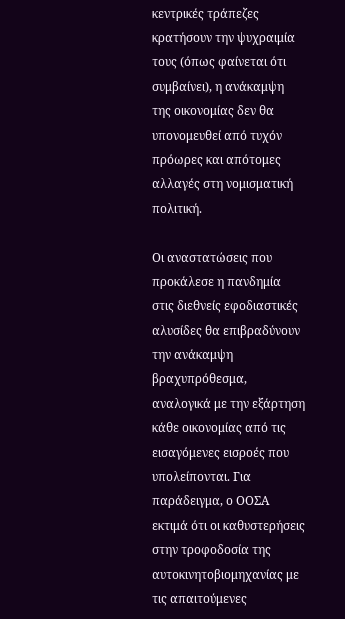κεντρικές τράπεζες κρατήσουν την ψυχραιμία τους (όπως φαίνεται ότι συμβαίνει), η ανάκαμψη της οικονομίας δεν θα υπονομευθεί από τυχόν πρόωρες και απότομες αλλαγές στη νομισματική πολιτική.

Οι αναστατώσεις που προκάλεσε η πανδημία στις διεθνείς εφοδιαστικές αλυσίδες θα επιβραδύνουν την ανάκαμψη βραχυπρόθεσμα, αναλογικά με την εξάρτηση κάθε οικονομίας από τις εισαγόμενες εισροές που υπολείπονται. Για παράδειγμα, ο ΟΟΣΑ εκτιμά ότι οι καθυστερήσεις στην τροφοδοσία της αυτοκινητοβιομηχανίας με τις απαιτούμενες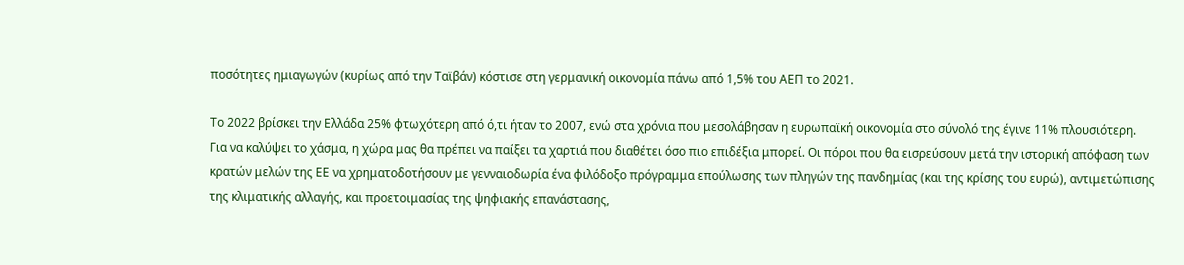ποσότητες ημιαγωγών (κυρίως από την Ταϊβάν) κόστισε στη γερμανική οικονομία πάνω από 1,5% του ΑΕΠ το 2021.

Το 2022 βρίσκει την Ελλάδα 25% φτωχότερη από ό,τι ήταν το 2007, ενώ στα χρόνια που μεσολάβησαν η ευρωπαϊκή οικονομία στο σύνολό της έγινε 11% πλουσιότερη. Για να καλύψει το χάσμα, η χώρα μας θα πρέπει να παίξει τα χαρτιά που διαθέτει όσο πιο επιδέξια μπορεί. Οι πόροι που θα εισρεύσουν μετά την ιστορική απόφαση των κρατών μελών της ΕΕ να χρηματοδοτήσουν με γενναιοδωρία ένα φιλόδοξο πρόγραμμα επούλωσης των πληγών της πανδημίας (και της κρίσης του ευρώ), αντιμετώπισης της κλιματικής αλλαγής, και προετοιμασίας της ψηφιακής επανάστασης,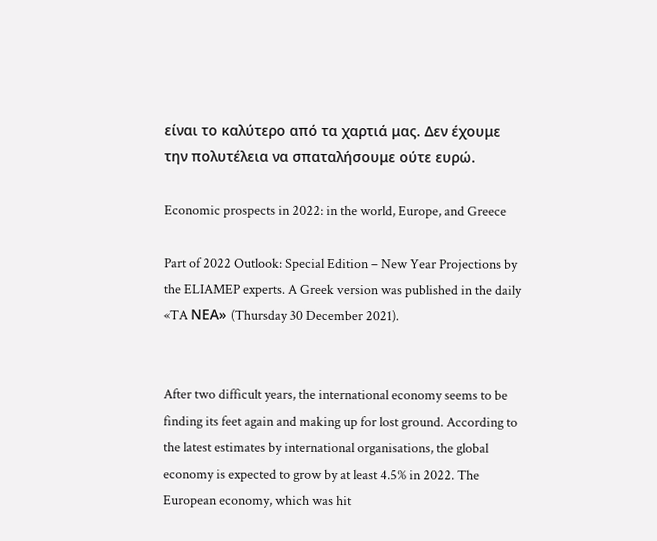είναι το καλύτερο από τα χαρτιά μας. Δεν έχουμε την πολυτέλεια να σπαταλήσουμε ούτε ευρώ.

Economic prospects in 2022: in the world, Europe, and Greece

Part of 2022 Outlook: Special Edition – New Year Projections by the ELIAMEP experts. A Greek version was published in the daily «TA ΝΕΑ» (Thursday 30 December 2021).


After two difficult years, the international economy seems to be finding its feet again and making up for lost ground. According to the latest estimates by international organisations, the global economy is expected to grow by at least 4.5% in 2022. The European economy, which was hit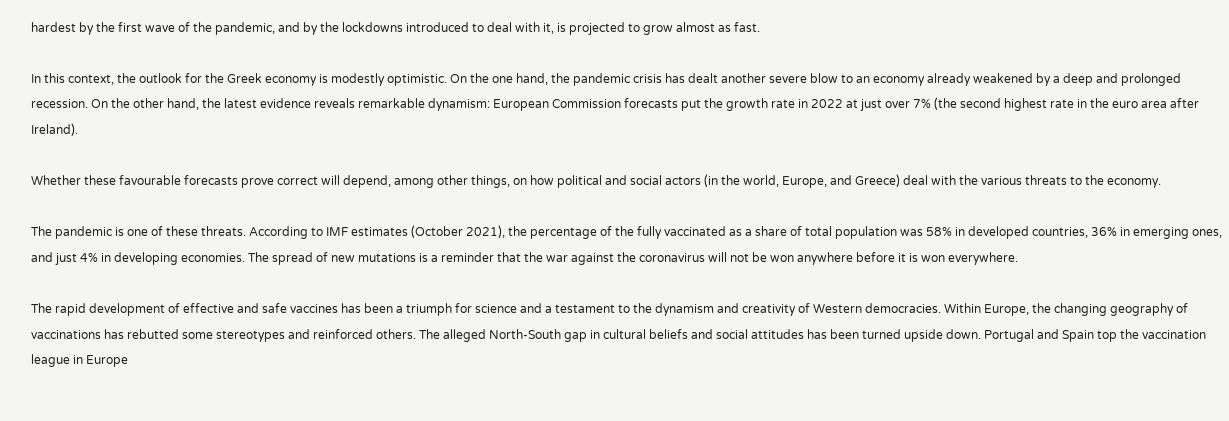hardest by the first wave of the pandemic, and by the lockdowns introduced to deal with it, is projected to grow almost as fast.

In this context, the outlook for the Greek economy is modestly optimistic. On the one hand, the pandemic crisis has dealt another severe blow to an economy already weakened by a deep and prolonged recession. On the other hand, the latest evidence reveals remarkable dynamism: European Commission forecasts put the growth rate in 2022 at just over 7% (the second highest rate in the euro area after Ireland).

Whether these favourable forecasts prove correct will depend, among other things, on how political and social actors (in the world, Europe, and Greece) deal with the various threats to the economy.

The pandemic is one of these threats. According to IMF estimates (October 2021), the percentage of the fully vaccinated as a share of total population was 58% in developed countries, 36% in emerging ones, and just 4% in developing economies. The spread of new mutations is a reminder that the war against the coronavirus will not be won anywhere before it is won everywhere.

The rapid development of effective and safe vaccines has been a triumph for science and a testament to the dynamism and creativity of Western democracies. Within Europe, the changing geography of vaccinations has rebutted some stereotypes and reinforced others. The alleged North-South gap in cultural beliefs and social attitudes has been turned upside down. Portugal and Spain top the vaccination league in Europe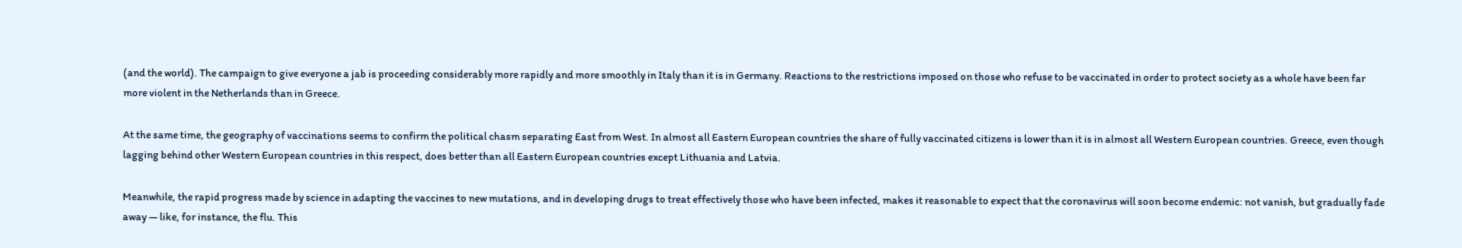(and the world). The campaign to give everyone a jab is proceeding considerably more rapidly and more smoothly in Italy than it is in Germany. Reactions to the restrictions imposed on those who refuse to be vaccinated in order to protect society as a whole have been far more violent in the Netherlands than in Greece.

At the same time, the geography of vaccinations seems to confirm the political chasm separating East from West. In almost all Eastern European countries the share of fully vaccinated citizens is lower than it is in almost all Western European countries. Greece, even though lagging behind other Western European countries in this respect, does better than all Eastern European countries except Lithuania and Latvia.

Meanwhile, the rapid progress made by science in adapting the vaccines to new mutations, and in developing drugs to treat effectively those who have been infected, makes it reasonable to expect that the coronavirus will soon become endemic: not vanish, but gradually fade away — like, for instance, the flu. This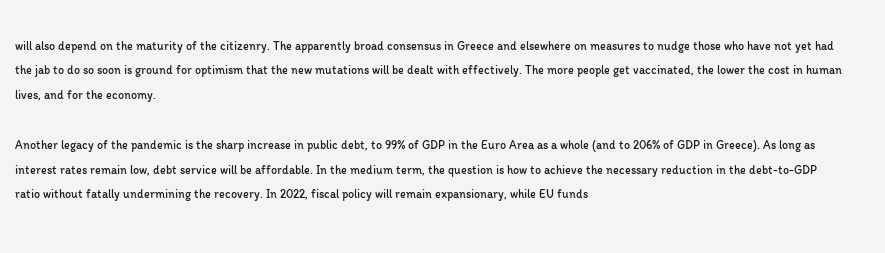will also depend on the maturity of the citizenry. The apparently broad consensus in Greece and elsewhere on measures to nudge those who have not yet had the jab to do so soon is ground for optimism that the new mutations will be dealt with effectively. The more people get vaccinated, the lower the cost in human lives, and for the economy.

Another legacy of the pandemic is the sharp increase in public debt, to 99% of GDP in the Euro Area as a whole (and to 206% of GDP in Greece). As long as interest rates remain low, debt service will be affordable. In the medium term, the question is how to achieve the necessary reduction in the debt-to-GDP ratio without fatally undermining the recovery. In 2022, fiscal policy will remain expansionary, while EU funds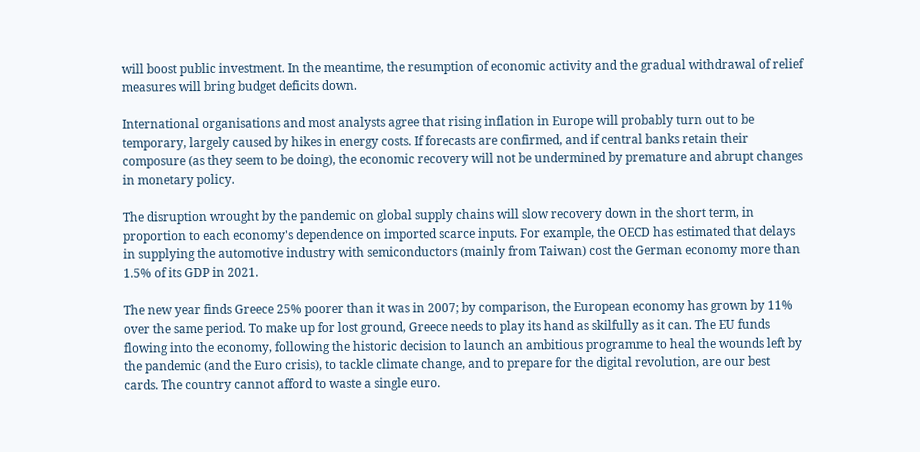will boost public investment. In the meantime, the resumption of economic activity and the gradual withdrawal of relief measures will bring budget deficits down.

International organisations and most analysts agree that rising inflation in Europe will probably turn out to be temporary, largely caused by hikes in energy costs. If forecasts are confirmed, and if central banks retain their composure (as they seem to be doing), the economic recovery will not be undermined by premature and abrupt changes in monetary policy.

The disruption wrought by the pandemic on global supply chains will slow recovery down in the short term, in proportion to each economy's dependence on imported scarce inputs. For example, the OECD has estimated that delays in supplying the automotive industry with semiconductors (mainly from Taiwan) cost the German economy more than 1.5% of its GDP in 2021.

The new year finds Greece 25% poorer than it was in 2007; by comparison, the European economy has grown by 11% over the same period. To make up for lost ground, Greece needs to play its hand as skilfully as it can. The EU funds flowing into the economy, following the historic decision to launch an ambitious programme to heal the wounds left by the pandemic (and the Euro crisis), to tackle climate change, and to prepare for the digital revolution, are our best cards. The country cannot afford to waste a single euro.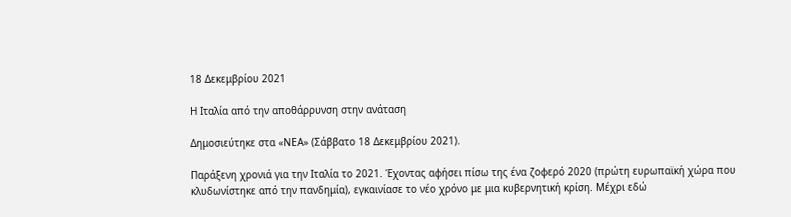18 Δεκεμβρίου 2021

Η Ιταλία από την αποθάρρυνση στην ανάταση

Δημοσιεύτηκε στα «ΝΕΑ» (Σάββατο 18 Δεκεμβρίου 2021).

Παράξενη χρονιά για την Ιταλία το 2021. Έχοντας αφήσει πίσω της ένα ζοφερό 2020 (πρώτη ευρωπαϊκή χώρα που κλυδωνίστηκε από την πανδημία), εγκαινίασε το νέο χρόνο με μια κυβερνητική κρίση. Μέχρι εδώ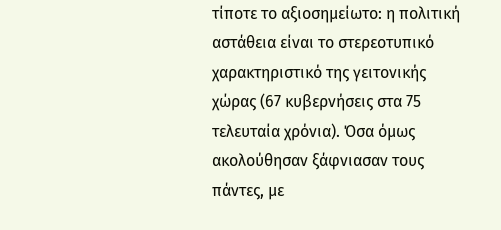τίποτε το αξιοσημείωτο: η πολιτική αστάθεια είναι το στερεοτυπικό χαρακτηριστικό της γειτονικής χώρας (67 κυβερνήσεις στα 75 τελευταία χρόνια). Όσα όμως ακολούθησαν ξάφνιασαν τους πάντες, με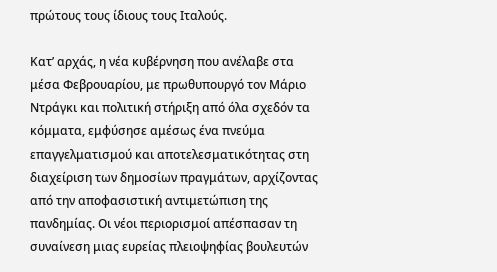πρώτους τους ίδιους τους Ιταλούς.

Κατ’ αρχάς, η νέα κυβέρνηση που ανέλαβε στα μέσα Φεβρουαρίου, με πρωθυπουργό τον Μάριο Ντράγκι και πολιτική στήριξη από όλα σχεδόν τα κόμματα, εμφύσησε αμέσως ένα πνεύμα επαγγελματισμού και αποτελεσματικότητας στη διαχείριση των δημοσίων πραγμάτων, αρχίζοντας από την αποφασιστική αντιμετώπιση της πανδημίας. Οι νέοι περιορισμοί απέσπασαν τη συναίνεση μιας ευρείας πλειοψηφίας βουλευτών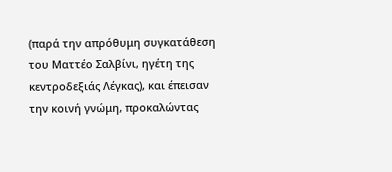(παρά την απρόθυμη συγκατάθεση του Ματτέο Σαλβίνι, ηγέτη της κεντροδεξιάς Λέγκας), και έπεισαν την κοινή γνώμη, προκαλώντας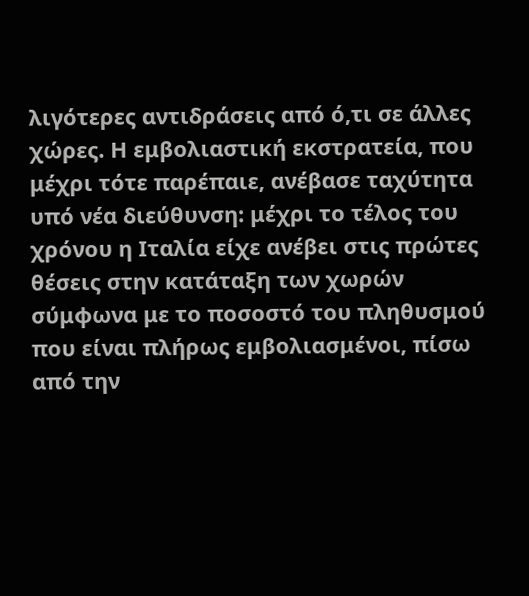λιγότερες αντιδράσεις από ό,τι σε άλλες χώρες. Η εμβολιαστική εκστρατεία, που μέχρι τότε παρέπαιε, ανέβασε ταχύτητα υπό νέα διεύθυνση: μέχρι το τέλος του χρόνου η Ιταλία είχε ανέβει στις πρώτες θέσεις στην κατάταξη των χωρών σύμφωνα με το ποσοστό του πληθυσμού που είναι πλήρως εμβολιασμένοι, πίσω από την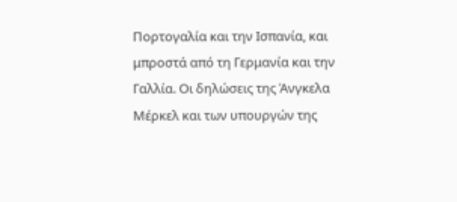Πορτογαλία και την Ισπανία, και μπροστά από τη Γερμανία και την Γαλλία. Οι δηλώσεις της Άνγκελα Μέρκελ και των υπουργών της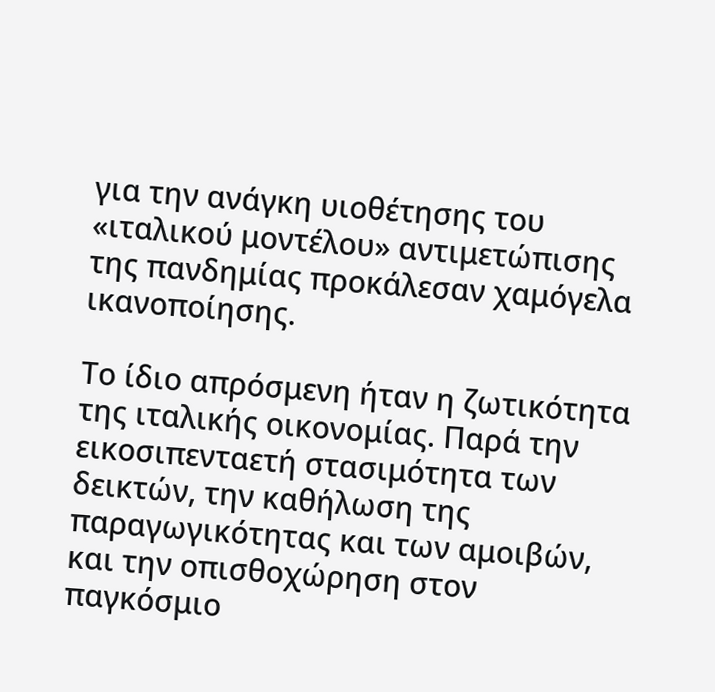για την ανάγκη υιοθέτησης του «ιταλικού μοντέλου» αντιμετώπισης της πανδημίας προκάλεσαν χαμόγελα ικανοποίησης.

Το ίδιο απρόσμενη ήταν η ζωτικότητα της ιταλικής οικονομίας. Παρά την εικοσιπενταετή στασιμότητα των δεικτών, την καθήλωση της παραγωγικότητας και των αμοιβών, και την οπισθοχώρηση στον παγκόσμιο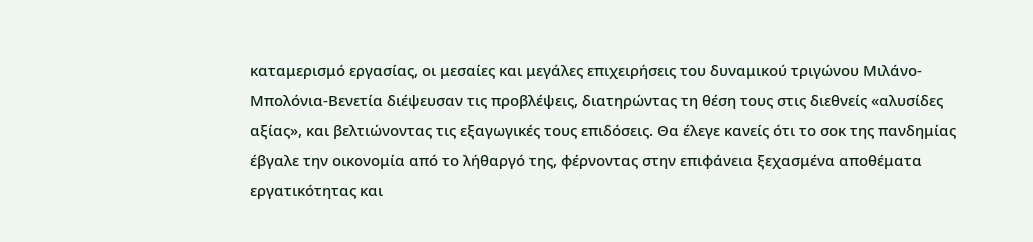καταμερισμό εργασίας, οι μεσαίες και μεγάλες επιχειρήσεις του δυναμικού τριγώνου Μιλάνο-Μπολόνια-Βενετία διέψευσαν τις προβλέψεις, διατηρώντας τη θέση τους στις διεθνείς «αλυσίδες αξίας», και βελτιώνοντας τις εξαγωγικές τους επιδόσεις. Θα έλεγε κανείς ότι το σοκ της πανδημίας έβγαλε την οικονομία από το λήθαργό της, φέρνοντας στην επιφάνεια ξεχασμένα αποθέματα εργατικότητας και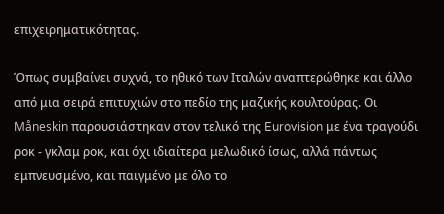επιχειρηματικότητας.

Όπως συμβαίνει συχνά, το ηθικό των Ιταλών αναπτερώθηκε και άλλο από μια σειρά επιτυχιών στο πεδίο της μαζικής κουλτούρας. Οι Måneskin παρουσιάστηκαν στον τελικό της Eurovision με ένα τραγούδι ροκ - γκλαμ ροκ, και όχι ιδιαίτερα μελωδικό ίσως, αλλά πάντως εμπνευσμένο, και παιγμένο με όλο το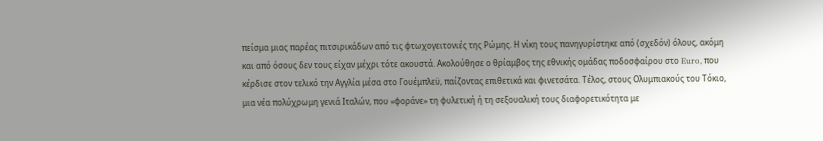πείσμα μιας παρέας πιτσιρικάδων από τις φτωχογειτονιές της Ρώμης. Η νίκη τους πανηγυρίστηκε από (σχεδόν) όλους, ακόμη και από όσους δεν τους είχαν μέχρι τότε ακουστά. Ακολούθησε ο θρίαμβος της εθνικής ομάδας ποδοσφαίρου στο Euro, που κέρδισε στον τελικό την Αγγλία μέσα στο Γουέμπλεϋ, παίζοντας επιθετικά και φινετσάτα. Τέλος, στους Ολυμπιακούς του Τόκιο, μια νέα πολύχρωμη γενιά Ιταλών, που «φοράνε» τη φυλετική ή τη σεξουαλική τους διαφορετικότητα με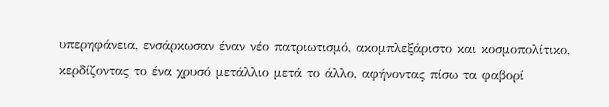υπερηφάνεια, ενσάρκωσαν έναν νέο πατριωτισμό, ακομπλεξάριστο και κοσμοπολίτικο, κερδίζοντας το ένα χρυσό μετάλλιο μετά το άλλο, αφήνοντας πίσω τα φαβορί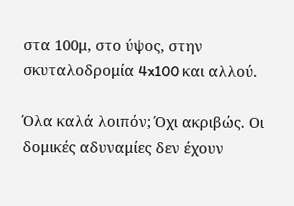στα 100μ, στο ύψος, στην σκυταλοδρομία 4x100 και αλλού.

Όλα καλά λοιπόν; Όχι ακριβώς. Οι δομικές αδυναμίες δεν έχουν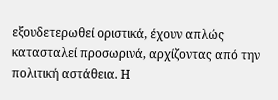εξουδετερωθεί οριστικά, έχουν απλώς κατασταλεί προσωρινά, αρχίζοντας από την πολιτική αστάθεια. Η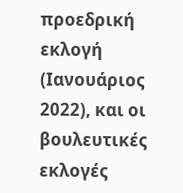προεδρική εκλογή (Ιανουάριος 2022), και οι βουλευτικές εκλογές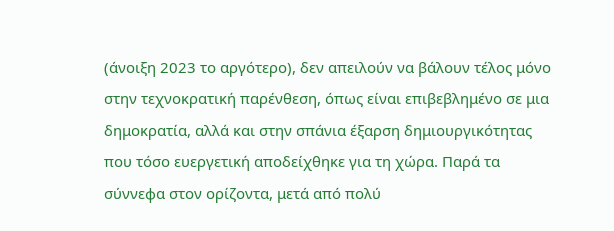(άνοιξη 2023 το αργότερο), δεν απειλούν να βάλουν τέλος μόνο στην τεχνοκρατική παρένθεση, όπως είναι επιβεβλημένο σε μια δημοκρατία, αλλά και στην σπάνια έξαρση δημιουργικότητας που τόσο ευεργετική αποδείχθηκε για τη χώρα. Παρά τα σύννεφα στον ορίζοντα, μετά από πολύ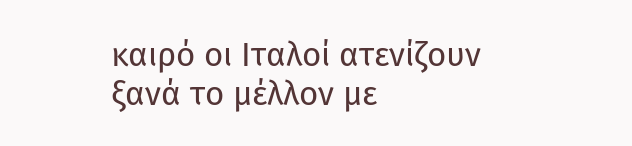καιρό οι Ιταλοί ατενίζουν ξανά το μέλλον με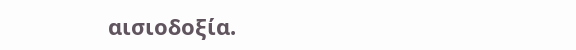αισιοδοξία.